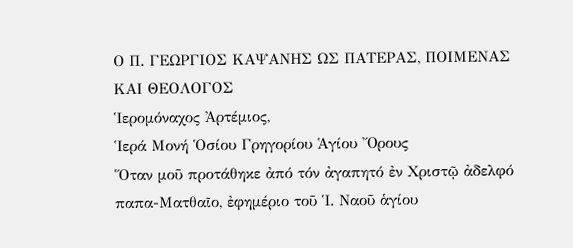Ο Π. ΓΕΩΡΓΙΟΣ ΚΑΨΑΝΗΣ ΩΣ ΠΑΤΕΡΑΣ, ΠΟΙΜΕΝΑΣ ΚΑΙ ΘΕΟΛΟΓΟΣ
Ἱερομόναχος Ἀρτέμιος,
Ἱερά Μονή Ὁσίου Γρηγορίου Ἁγίου Ὄρους
Ὅταν μοῦ προτάθηκε ἀπό τόν ἀγαπητό ἐν Χριστῷ ἀδελφό παπα-Ματθαῖο, ἐφημέριο τοῦ Ἱ. Ναοῦ ἁγίου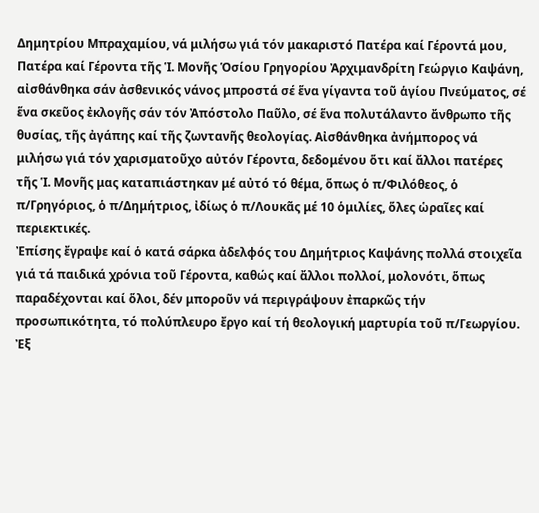Δημητρίου Μπραχαμίου, νά μιλήσω γιά τόν μακαριστό Πατέρα καί Γέροντά μου, Πατέρα καί Γέροντα τῆς Ἱ. Μονῆς Ὁσίου Γρηγορίου Ἀρχιμανδρίτη Γεώργιο Καψάνη, αἰσθάνθηκα σάν ἀσθενικός νάνος μπροστά σέ ἕνα γίγαντα τοῦ ἁγίου Πνεύματος, σέ ἕνα σκεῦος ἐκλογῆς σάν τόν Ἀπόστολο Παῦλο, σέ ἕνα πολυτάλαντο ἄνθρωπο τῆς θυσίας, τῆς ἀγάπης καί τῆς ζωντανῆς θεολογίας. Αἰσθάνθηκα ἀνήμπορος νά μιλήσω γιά τόν χαρισματοῦχο αὐτόν Γέροντα, δεδομένου ὅτι καί ἄλλοι πατέρες τῆς Ἱ. Μονῆς μας καταπιάστηκαν μέ αὐτό τό θέμα, ὅπως ὁ π/Φιλόθεος, ὁ π/Γρηγόριος, ὁ π/Δημήτριος, ἰδίως ὁ π/Λουκᾶς μέ 10 ὁμιλίες, ὅλες ὡραῖες καί περιεκτικές.
Ἐπίσης ἔγραψε καί ὁ κατά σάρκα ἀδελφός του Δημήτριος Καψάνης πολλά στοιχεῖα γιά τά παιδικά χρόνια τοῦ Γέροντα, καθώς καί ἄλλοι πολλοί, μολονότι, ὅπως παραδέχονται καί ὅλοι, δέν μποροῦν νά περιγράψουν ἐπαρκῶς τήν προσωπικότητα, τό πολύπλευρο ἔργο καί τή θεολογική μαρτυρία τοῦ π/Γεωργίου. Ἐξ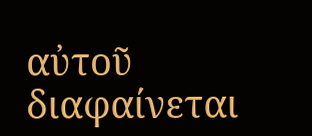αὐτοῦ διαφαίνεται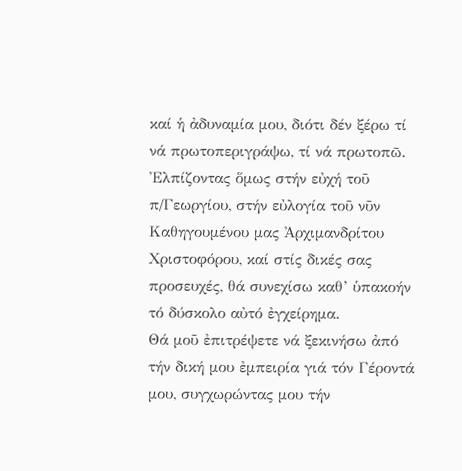καί ἡ ἀδυναμία μου, διότι δέν ξέρω τί νά πρωτοπεριγράψω, τί νά πρωτοπῶ. Ἐλπίζοντας ὅμως στήν εὐχή τοῦ π/Γεωργίου, στήν εὐλογία τοῦ νῦν Καθηγουμένου μας Ἀρχιμανδρίτου Χριστοφόρου, καί στίς δικές σας προσευχές, θά συνεχίσω καθ’ ὑπακοήν τό δύσκολο αὐτό ἐγχείρημα.
Θά μοῦ ἐπιτρέψετε νά ξεκινήσω ἀπό τήν δική μου ἐμπειρία γιά τόν Γέροντά μου, συγχωρώντας μου τήν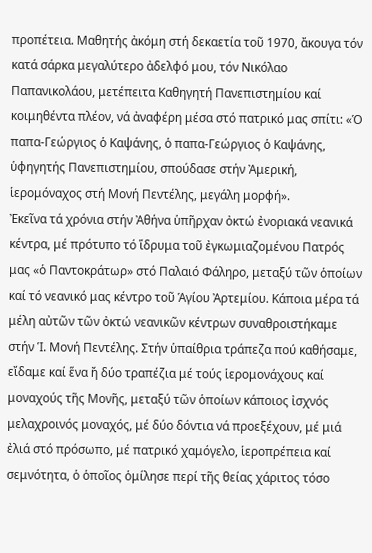προπέτεια. Μαθητής ἀκόμη στή δεκαετία τοῦ 1970, ἄκουγα τόν κατά σάρκα μεγαλύτερο ἀδελφό μου, τόν Νικόλαο Παπανικολάου, μετέπειτα Καθηγητή Πανεπιστημίου καί κοιμηθέντα πλέον, νά ἀναφέρη μέσα στό πατρικό μας σπίτι: «Ὁ παπα-Γεώργιος ὁ Καψάνης, ὁ παπα-Γεώργιος ὁ Καψάνης, ὑφηγητής Πανεπιστημίου, σπούδασε στήν Ἀμερική, ἱερομόναχος στή Μονή Πεντέλης, μεγάλη μορφή».
Ἐκεῖνα τά χρόνια στήν Ἀθήνα ὑπῆρχαν ὀκτώ ἐνοριακά νεανικά κέντρα, μέ πρότυπο τό ἵδρυμα τοῦ ἐγκωμιαζομένου Πατρός μας «ὁ Παντοκράτωρ» στό Παλαιό Φάληρο, μεταξύ τῶν ὁποίων καί τό νεανικό μας κέντρο τοῦ Ἁγίου Ἀρτεμίου. Κάποια μέρα τά μέλη αὐτῶν τῶν ὀκτώ νεανικῶν κέντρων συναθροιστήκαμε στήν Ἱ. Μονή Πεντέλης. Στήν ὑπαίθρια τράπεζα πού καθήσαμε, εἴδαμε καί ἕνα ἤ δύο τραπέζια μέ τούς ἱερομονάχους καί μοναχούς τῆς Μονῆς, μεταξύ τῶν ὁποίων κάποιος ἰσχνός μελαχροινός μοναχός, μέ δύο δόντια νά προεξέχουν, μέ μιά ἐλιά στό πρόσωπο, μέ πατρικό χαμόγελο, ἱεροπρέπεια καί σεμνότητα, ὁ ὁποῖος ὁμίλησε περί τῆς θείας χάριτος τόσο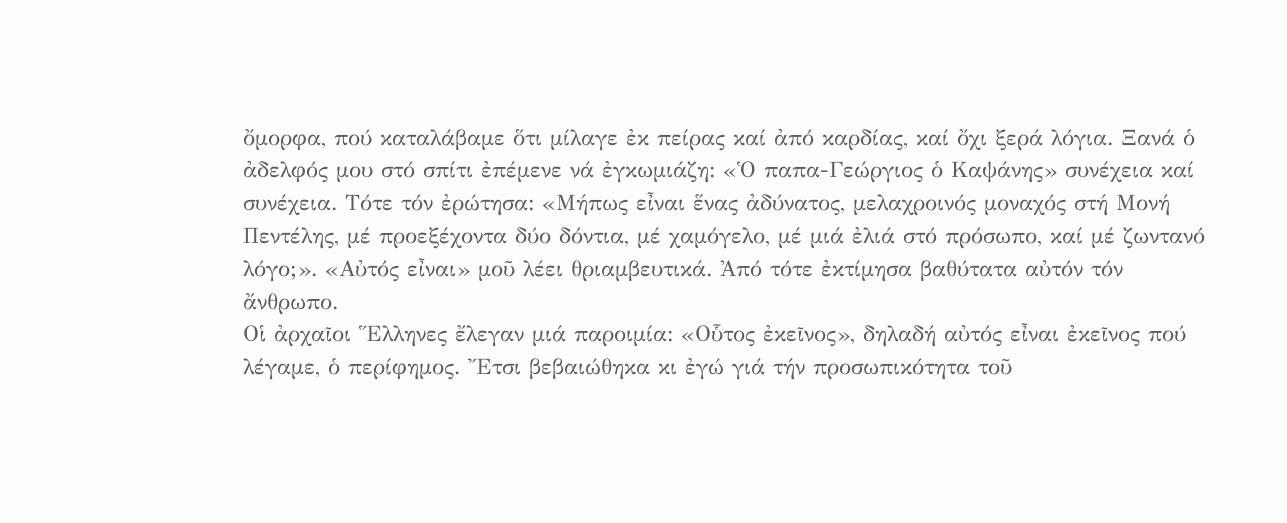ὄμορφα, πού καταλάβαμε ὅτι μίλαγε ἐκ πείρας καί ἀπό καρδίας, καί ὄχι ξερά λόγια. Ξανά ὁ ἀδελφός μου στό σπίτι ἐπέμενε νά ἐγκωμιάζη: «Ὁ παπα-Γεώργιος ὁ Καψάνης» συνέχεια καί συνέχεια. Τότε τόν ἐρώτησα: «Μήπως εἶναι ἕνας ἀδύνατος, μελαχροινός μοναχός στή Μονή Πεντέλης, μέ προεξέχοντα δύο δόντια, μέ χαμόγελο, μέ μιά ἐλιά στό πρόσωπο, καί μέ ζωντανό λόγο;». «Αὐτός εἶναι» μοῦ λέει θριαμβευτικά. Ἀπό τότε ἐκτίμησα βαθύτατα αὐτόν τόν ἄνθρωπο.
Οἱ ἀρχαῖοι Ἕλληνες ἔλεγαν μιά παροιμία: «Οὗτος ἐκεῖνος», δηλαδή αὐτός εἶναι ἐκεῖνος πού λέγαμε, ὁ περίφημος. Ἔτσι βεβαιώθηκα κι ἐγώ γιά τήν προσωπικότητα τοῦ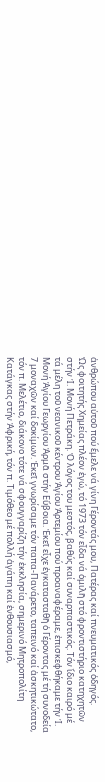ἀνθρώπου αὐτοῦ πού ἔμελε νά γίνη Γέροντάς μου, Πατέρας καί πνευματικός ὁδηγός.
Ὡς φοιτητής Χημείας πλέον ἐγώ, τό 1973 τόν εἶδα νά ὁμιλῆ στό φροντιστήριο κατηχητῶν στήν Ἱ. Μονή Πετράκη. Ὁ λόγος του μεστός, βαθύς καί συναρπαστικός. Τόν ἴδιο καιρό μέ τά μέλη τοῦ νεανικοῦ κέντρου Ἁγίου Ἀρτεμίου πού προαναφέραμε, ἐπισκεφθήκαμε τήν Ἱ. Μονή Ἁγίου Γεωργίου Ἀρμᾶ στήν Εὔβοια. Ἐκεῖ εἶχε ἐγκατασταθῆ ὁ Γέροντας μέ τή συνοδεία 7 μοναχῶν καί δοκίμων. Ἐκεῖ γνωρίσαμε τόν παπα-Πανάρετο, ταπεινό καί ἀσκητικώτατο, τόν π. Μελέτιο, διάκονο τότε νά σφουγγαρίζη τήν ἐκκλησία, σημερινό Μητροπολίτη Κατάγκας στήν Ἀφρική, τόν π. Τιμόθεο μέ πολλή ἀγάπη καί ἐνθουσιασμό,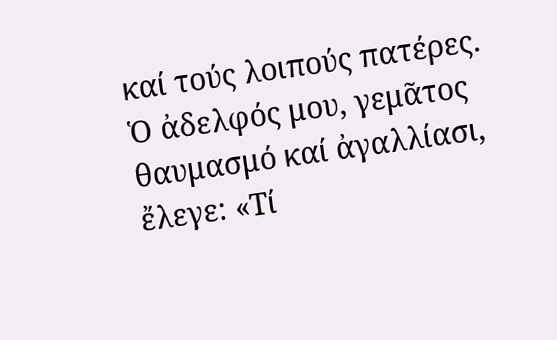καί τούς λοιπούς πατέρες. Ὁ ἀδελφός μου, γεμᾶτος θαυμασμό καί ἀγαλλίασι, ἔλεγε: «Τί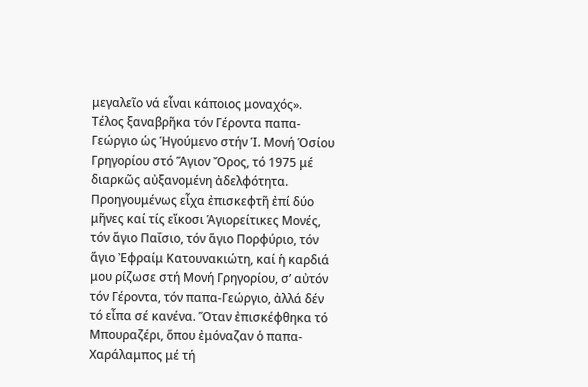μεγαλεῖο νά εἶναι κάποιος μοναχός».
Τέλος ξαναβρῆκα τόν Γέροντα παπα-Γεώργιο ὡς Ἡγούμενο στήν Ἱ. Μονή Ὁσίου Γρηγορίου στό Ἅγιον Ὄρος, τό 1975 μέ διαρκῶς αὐξανομένη ἀδελφότητα. Προηγουμένως εἶχα ἐπισκεφτῆ ἐπί δύο μῆνες καί τίς εἴκοσι Ἁγιορείτικες Μονές, τόν ἅγιο Παΐσιο, τόν ἅγιο Πορφύριο, τόν ἅγιο Ἐφραίμ Κατουνακιώτη, καί ἡ καρδιά μου ρίζωσε στή Μονή Γρηγορίου, σ’ αὐτόν τόν Γέροντα, τόν παπα-Γεώργιο, ἀλλά δέν τό εἶπα σέ κανένα. Ὅταν ἐπισκέφθηκα τό Μπουραζέρι, ὅπου ἐμόναζαν ὁ παπα-Χαράλαμπος μέ τή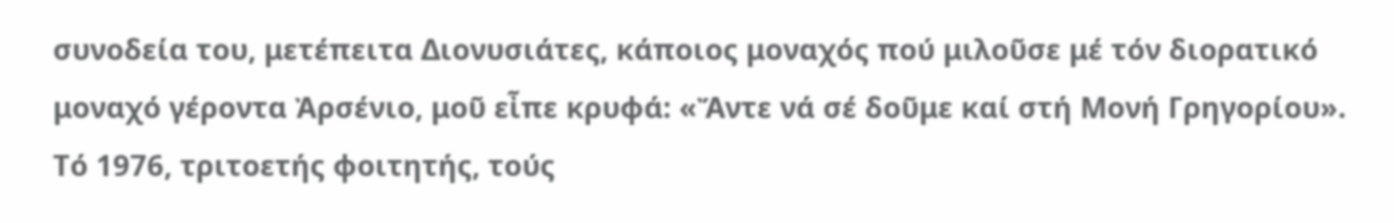συνοδεία του, μετέπειτα Διονυσιάτες, κάποιος μοναχός πού μιλοῦσε μέ τόν διορατικό μοναχό γέροντα Ἀρσένιο, μοῦ εἶπε κρυφά: «Ἄντε νά σέ δοῦμε καί στή Μονή Γρηγορίου».
Τό 1976, τριτοετής φοιτητής, τούς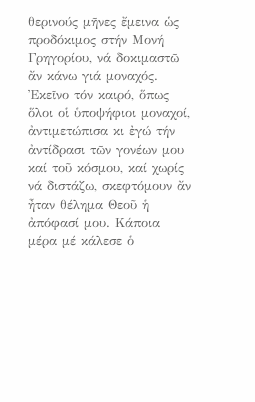θερινούς μῆνες ἔμεινα ὡς προδόκιμος στήν Μονή Γρηγορίου, νά δοκιμαστῶ ἄν κάνω γιά μοναχός. Ἐκεῖνο τόν καιρό, ὅπως ὅλοι οἱ ὑποψήφιοι μοναχοί, ἀντιμετώπισα κι ἐγώ τήν ἀντίδρασι τῶν γονέων μου καί τοῦ κόσμου, καί χωρίς νά διστάζω, σκεφτόμουν ἄν ἦταν θέλημα Θεοῦ ἡ ἀπόφασί μου. Κάποια μέρα μέ κάλεσε ὁ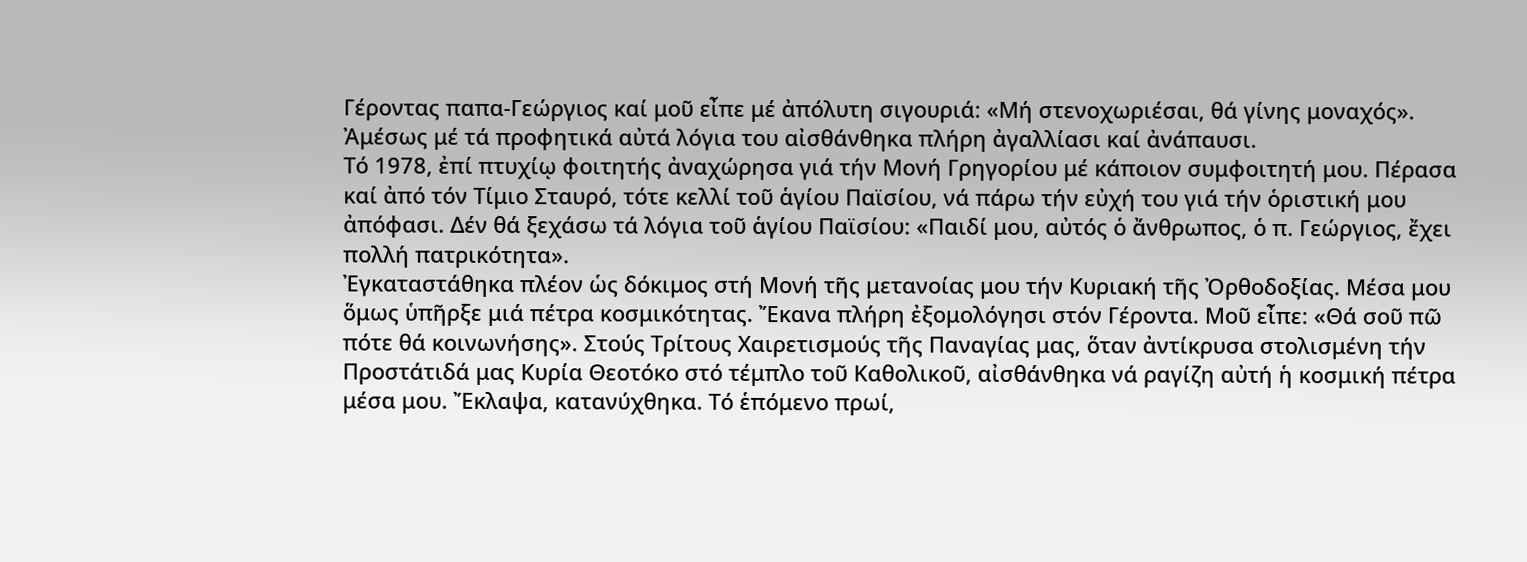Γέροντας παπα-Γεώργιος καί μοῦ εἶπε μέ ἀπόλυτη σιγουριά: «Μή στενοχωριέσαι, θά γίνης μοναχός». Ἀμέσως μέ τά προφητικά αὐτά λόγια του αἰσθάνθηκα πλήρη ἀγαλλίασι καί ἀνάπαυσι.
Τό 1978, ἐπί πτυχίῳ φοιτητής ἀναχώρησα γιά τήν Μονή Γρηγορίου μέ κάποιον συμφοιτητή μου. Πέρασα καί ἀπό τόν Τίμιο Σταυρό, τότε κελλί τοῦ ἁγίου Παϊσίου, νά πάρω τήν εὐχή του γιά τήν ὁριστική μου ἀπόφασι. Δέν θά ξεχάσω τά λόγια τοῦ ἁγίου Παϊσίου: «Παιδί μου, αὐτός ὁ ἄνθρωπος, ὁ π. Γεώργιος, ἔχει πολλή πατρικότητα».
Ἐγκαταστάθηκα πλέον ὡς δόκιμος στή Μονή τῆς μετανοίας μου τήν Κυριακή τῆς Ὀρθοδοξίας. Μέσα μου ὅμως ὑπῆρξε μιά πέτρα κοσμικότητας. Ἔκανα πλήρη ἐξομολόγησι στόν Γέροντα. Μοῦ εἶπε: «Θά σοῦ πῶ πότε θά κοινωνήσης». Στούς Τρίτους Χαιρετισμούς τῆς Παναγίας μας, ὅταν ἀντίκρυσα στολισμένη τήν Προστάτιδά μας Κυρία Θεοτόκο στό τέμπλο τοῦ Καθολικοῦ, αἰσθάνθηκα νά ραγίζη αὐτή ἡ κοσμική πέτρα μέσα μου. Ἔκλαψα, κατανύχθηκα. Τό ἑπόμενο πρωί,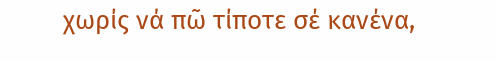χωρίς νά πῶ τίποτε σέ κανένα,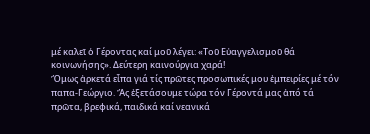μέ καλεῖ ὁ Γέροντας καί μοῦ λέγει: «Τοῦ Εὐαγγελισμοῦ θά κοινωνήσης». Δεύτερη καινούργια χαρά!
Ὅμως ἀρκετά εἶπα γιά τίς πρῶτες προσωπικές μου ἐμπειρίες μέ τόν παπα-Γεώργιο. Ἄς ἐξετάσουμε τώρα τόν Γέροντά μας ἀπό τά πρῶτα, βρεφικά, παιδικά καί νεανικά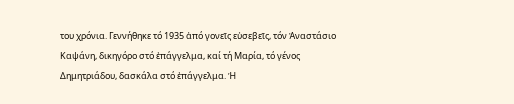του χρόνια. Γεννήθηκε τό 1935 ἀπό γονεῖς εὐσεβεῖς, τόν Ἀναστάσιο Καψάνη, δικηγόρο στό ἐπάγγελμα, καί τή Μαρία, τό γένος Δημητριάδου, δασκάλα στό ἐπάγγελμα. Ἡ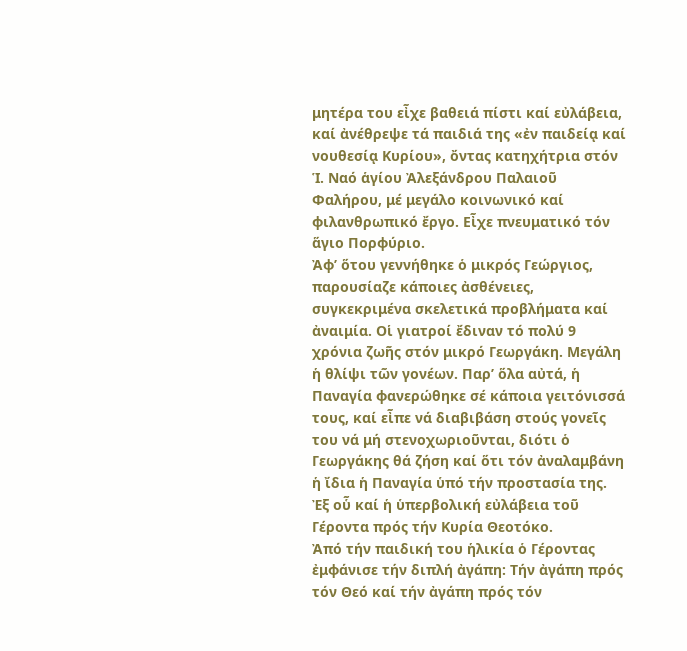μητέρα του εἶχε βαθειά πίστι καί εὐλάβεια, καί ἀνέθρεψε τά παιδιά της «ἐν παιδείᾳ καί νουθεσίᾳ Κυρίου», ὄντας κατηχήτρια στόν Ἱ. Ναό ἁγίου Ἀλεξάνδρου Παλαιοῦ Φαλήρου, μέ μεγάλο κοινωνικό καί φιλανθρωπικό ἔργο. Εἶχε πνευματικό τόν ἅγιο Πορφύριο.
Ἀφ’ ὅτου γεννήθηκε ὁ μικρός Γεώργιος, παρουσίαζε κάποιες ἀσθένειες, συγκεκριμένα σκελετικά προβλήματα καί ἀναιμία. Οἱ γιατροί ἔδιναν τό πολύ 9 χρόνια ζωῆς στόν μικρό Γεωργάκη. Μεγάλη ἡ θλίψι τῶν γονέων. Παρ’ ὅλα αὐτά, ἡ Παναγία φανερώθηκε σέ κάποια γειτόνισσά τους, καί εἶπε νά διαβιβάση στούς γονεῖς του νά μή στενοχωριοῦνται, διότι ὁ Γεωργάκης θά ζήση καί ὅτι τόν ἀναλαμβάνη ἡ ἴδια ἡ Παναγία ὑπό τήν προστασία της. Ἐξ οὗ καί ἡ ὑπερβολική εὐλάβεια τοῦ Γέροντα πρός τήν Κυρία Θεοτόκο.
Ἀπό τήν παιδική του ἡλικία ὁ Γέροντας ἐμφάνισε τήν διπλή ἀγάπη: Τήν ἀγάπη πρός τόν Θεό καί τήν ἀγάπη πρός τόν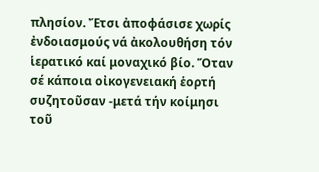πλησίον. Ἔτσι ἀποφάσισε χωρίς ἐνδοιασμούς νά ἀκολουθήση τόν ἱερατικό καί μοναχικό βίο. Ὅταν σέ κάποια οἰκογενειακή ἑορτή συζητοῦσαν -μετά τήν κοίμησι τοῦ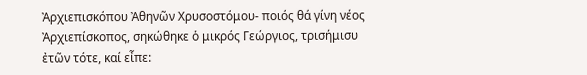Ἀρχιεπισκόπου Ἀθηνῶν Χρυσοστόμου- ποιός θά γίνη νέος Ἀρχιεπίσκοπος, σηκώθηκε ὁ μικρός Γεώργιος, τρισήμισυ ἐτῶν τότε, καί εἶπε: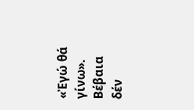«Ἐγώ θά γίνω». Βέβαια δέν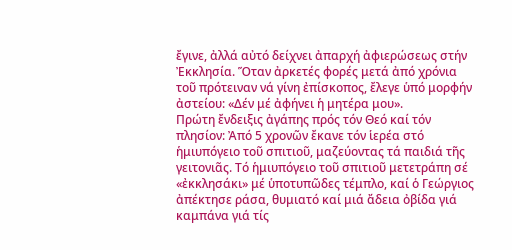ἔγινε, ἀλλά αὐτό δείχνει ἀπαρχή ἀφιερώσεως στήν Ἐκκλησία. Ὅταν ἀρκετές φορές μετά ἀπό χρόνια τοῦ πρότειναν νά γίνη ἐπίσκοπος, ἔλεγε ὑπό μορφήν ἀστείου: «Δέν μέ ἀφήνει ἡ μητέρα μου».
Πρώτη ἔνδειξις ἀγάπης πρός τόν Θεό καί τόν πλησίον: Ἀπό 5 χρονῶν ἔκανε τόν ἱερέα στό ἡμιυπόγειο τοῦ σπιτιοῦ, μαζεύοντας τά παιδιά τῆς γειτονιᾶς. Τό ἡμιυπόγειο τοῦ σπιτιοῦ μετετράπη σέ «ἐκκλησάκι» μέ ὑποτυπῶδες τέμπλο, καί ὁ Γεώργιος ἀπέκτησε ράσα, θυμιατό καί μιά ἄδεια ὀβίδα γιά καμπάνα γιά τίς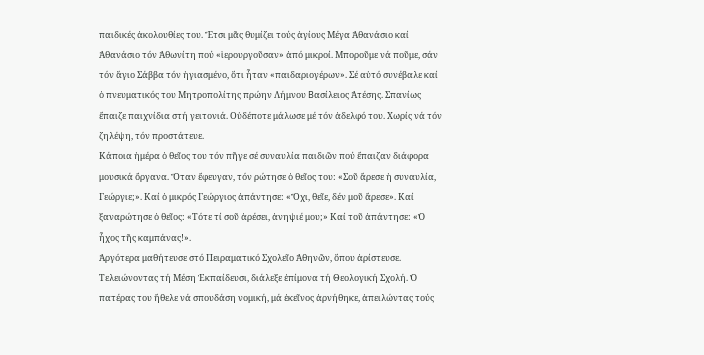παιδικές ἀκολουθίες του. Ἔτσι μᾶς θυμίζει τούς ἁγίους Μέγα Ἀθανάσιο καί Ἀθανάσιο τόν Ἀθωνίτη πού «ἱερουργοῦσαν» ἀπό μικροί. Μποροῦμε νά ποῦμε, σάν τόν ἅγιο Σάββα τόν ἡγιασμένο, ὅτι ἦταν «παιδαριογέρων». Σέ αὐτό συνέβαλε καί ὁ πνευματικός του Μητροπολίτης πρώην Λήμνου Вασίλειος Ἀτέσης. Σπανίως ἔπαιζε παιχνίδια στή γειτονιά. Οὐδέποτε μάλωσε μέ τόν ἀδελφό του. Χωρίς νά τόν ζηλέψη, τόν προστάτευε.
Κάποια ἡμέρα ὁ θεῖος του τόν πῆγε σέ συναυλία παιδιῶν πού ἔπαιζαν διάφορα μουσικά ὄργανα. Ὅταν ἔφευγαν, τόν ρώτησε ὁ θεῖος του: «Σοῦ ἄρεσε ἡ συναυλία, Γεώργιε;». Καί ὁ μικρός Γεώργιος ἀπάντησε: «Ὄχι, θεῖε, δέν μοῦ ἄρεσε». Καί ξαναρώτησε ὁ θεῖος: «Τότε τί σοῦ ἀρέσει, ἀνηψιέ μου;» Καί τοῦ ἀπάντησε: «Ὁ ἦχος τῆς καμπάνας!».
Ἀργότερα μαθήτευσε στό Πειραματικό Σχολεῖο Ἀθηνῶν, ὅπου ἀρίστευσε. Τελειώνοντας τή Μέση Ἐκπαίδευσι, διάλεξε ἐπίμονα τή Θεολογική Σχολή. Ὁ πατέρας του ἤθελε νά σπουδάση νομική, μά ἐκεῖνος ἀρνήθηκε, ἀπειλώντας τούς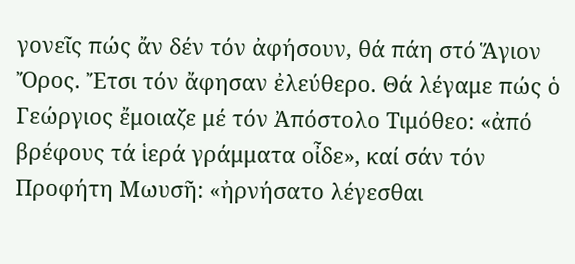γονεῖς πώς ἄν δέν τόν ἀφήσουν, θά πάη στό Ἅγιον Ὄρος. Ἔτσι τόν ἄφησαν ἐλεύθερο. Θά λέγαμε πώς ὁ Γεώργιος ἔμοιαζε μέ τόν Ἀπόστολο Τιμόθεο: «ἀπό βρέφους τά ἱερά γράμματα οἶδε», καί σάν τόν Προφήτη Μωυσῆ: «ἠρνήσατο λέγεσθαι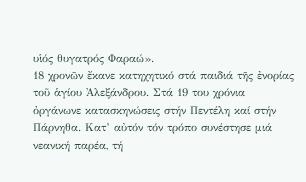υἱός θυγατρός Φαραώ».
18 χρονῶν ἔκανε κατηχητικό στά παιδιά τῆς ἐνορίας τοῦ ἁγίου Ἀλεξάνδρου. Στά 19 του χρόνια ὀργάνωνε κατασκηνώσεις στήν Πεντέλη καί στήν Πάρνηθα. Κατ’ αὐτόν τόν τρόπο συνέστησε μιά νεανική παρέα, τή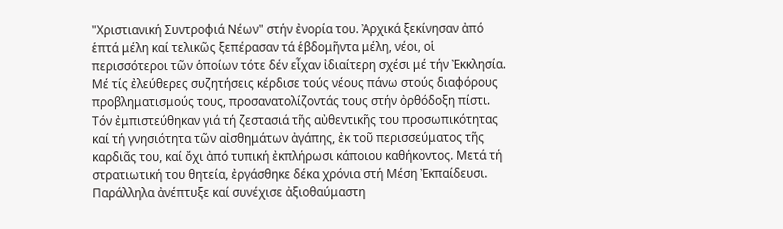"Χριστιανική Συντροφιά Νέων" στήν ἐνορία του. Ἀρχικά ξεκίνησαν ἀπό ἑπτά μέλη καί τελικῶς ξεπέρασαν τά ἑβδομῆντα μέλη, νέοι, οἱ περισσότεροι τῶν ὁποίων τότε δέν εἶχαν ἰδιαίτερη σχέσι μέ τήν Ἐκκλησία. Μέ τίς ἐλεύθερες συζητήσεις κέρδισε τούς νέους πάνω στούς διαφόρους προβληματισμούς τους, προσανατολίζοντάς τους στήν ὀρθόδοξη πίστι. Τόν ἐμπιστεύθηκαν γιά τή ζεστασιά τῆς αὐθεντικῆς του προσωπικότητας καί τή γνησιότητα τῶν αἰσθημάτων ἀγάπης, ἐκ τοῦ περισσεύματος τῆς καρδιᾶς του, καί ὄχι ἀπό τυπική ἐκπλήρωσι κάποιου καθήκοντος. Μετά τή στρατιωτική του θητεία, ἐργάσθηκε δέκα χρόνια στή Μέση Ἐκπαίδευσι. Παράλληλα ἀνέπτυξε καί συνέχισε ἀξιοθαύμαστη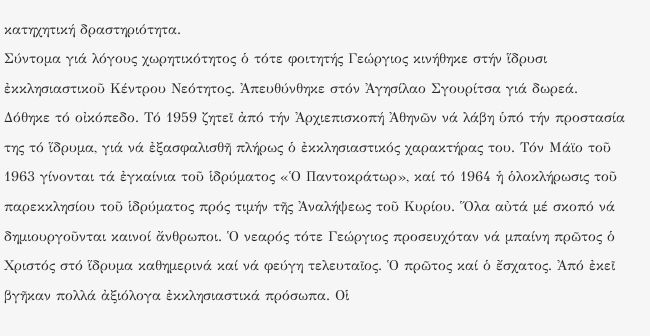κατηχητική δραστηριότητα.
Σύντομα γιά λόγους χωρητικότητος ὁ τότε φοιτητής Γεώργιος κινήθηκε στήν ἵδρυσι ἐκκλησιαστικοῦ Κέντρου Νεότητος. Ἀπευθύνθηκε στόν Ἀγησίλαο Σγουρίτσα γιά δωρεά. Δόθηκε τό οἰκόπεδο. Τό 1959 ζητεῖ ἀπό τήν Ἀρχιεπισκοπή Ἀθηνῶν νά λάβη ὑπό τήν προστασία της τό ἵδρυμα, γιά νά ἐξασφαλισθῆ πλήρως ὁ ἐκκλησιαστικός χαρακτήρας του. Τόν Μάϊο τοῦ 1963 γίνονται τά ἐγκαίνια τοῦ ἱδρύματος «Ὁ Παντοκράτωρ», καί τό 1964 ἡ ὁλοκλήρωσις τοῦ παρεκκλησίου τοῦ ἱδρύματος πρός τιμήν τῆς Ἀναλήψεως τοῦ Κυρίου. Ὅλα αὐτά μέ σκοπό νά δημιουργοῦνται καινοί ἄνθρωποι. Ὁ νεαρός τότε Γεώργιος προσευχόταν νά μπαίνη πρῶτος ὁ Χριστός στό ἵδρυμα καθημερινά καί νά φεύγη τελευταῖος. Ὁ πρῶτος καί ὁ ἔσχατος. Ἀπό ἐκεῖ βγῆκαν πολλά ἀξιόλογα ἐκκλησιαστικά πρόσωπα. Οἱ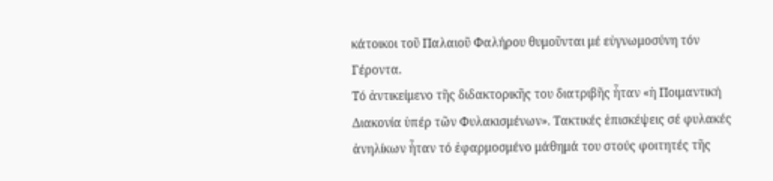κάτοικοι τοῦ Παλαιοῦ Φαλήρου θυμοῦνται μέ εὐγνωμοσύνη τόν Γέροντα.
Τό ἀντικείμενο τῆς διδακτορικῆς του διατριβῆς ἦταν «ἡ Ποιμαντική Διακονία ὑπέρ τῶν Φυλακισμένων». Τακτικές ἐπισκέψεις σέ φυλακές ἀνηλίκων ἦταν τό ἐφαρμοσμένο μάθημά του στούς φοιτητές τῆς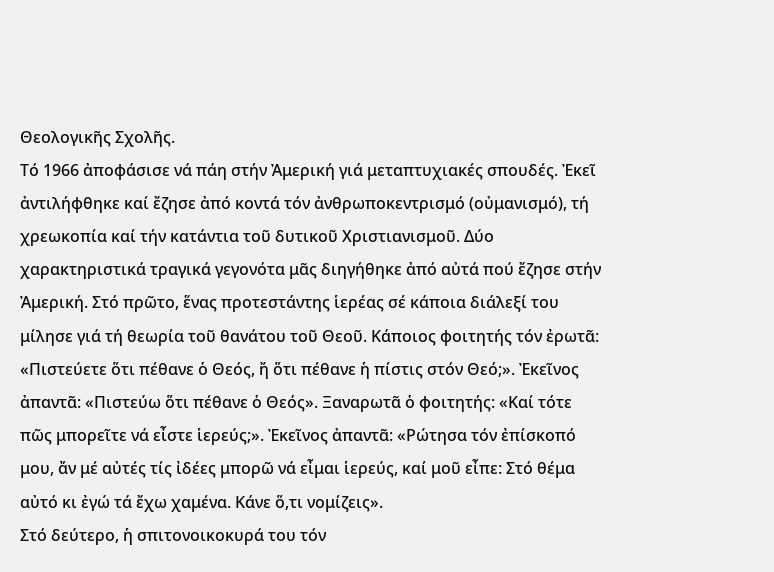Θεολογικῆς Σχολῆς.
Τό 1966 ἀποφάσισε νά πάη στήν Ἀμερική γιά μεταπτυχιακές σπουδές. Ἐκεῖ ἀντιλήφθηκε καί ἔζησε ἀπό κοντά τόν ἀνθρωποκεντρισμό (οὐμανισμό), τή χρεωκοπία καί τήν κατάντια τοῦ δυτικοῦ Χριστιανισμοῦ. Δύο χαρακτηριστικά τραγικά γεγονότα μᾶς διηγήθηκε ἀπό αὐτά πού ἔζησε στήν Ἀμερική. Στό πρῶτο, ἕνας προτεστάντης ἱερέας σέ κάποια διάλεξί του μίλησε γιά τή θεωρία τοῦ θανάτου τοῦ Θεοῦ. Κάποιος φοιτητής τόν ἐρωτᾶ: «Πιστεύετε ὅτι πέθανε ὁ Θεός, ἤ ὅτι πέθανε ἡ πίστις στόν Θεό;». Ἐκεῖνος ἀπαντᾶ: «Πιστεύω ὅτι πέθανε ὁ Θεός». Ξαναρωτᾶ ὁ φοιτητής: «Καί τότε πῶς μπορεῖτε νά εἶστε ἱερεύς;». Ἐκεῖνος ἀπαντᾶ: «Ρώτησα τόν ἐπίσκοπό μου, ἄν μέ αὐτές τίς ἰδέες μπορῶ νά εἶμαι ἱερεύς, καί μοῦ εἶπε: Στό θέμα αὐτό κι ἐγώ τά ἔχω χαμένα. Κάνε ὅ,τι νομίζεις».
Στό δεύτερο, ἡ σπιτονοικοκυρά του τόν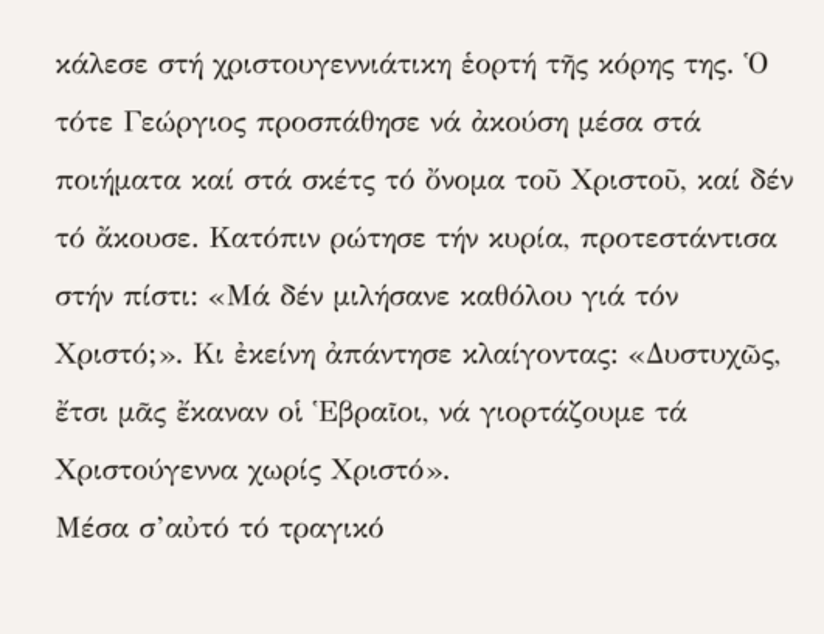κάλεσε στή χριστουγεννιάτικη ἑορτή τῆς κόρης της. Ὁ τότε Γεώργιος προσπάθησε νά ἀκούση μέσα στά ποιήματα καί στά σκέτς τό ὄνομα τοῦ Χριστοῦ, καί δέν τό ἄκουσε. Κατόπιν ρώτησε τήν κυρία, προτεστάντισα στήν πίστι: «Μά δέν μιλήσανε καθόλου γιά τόν Χριστό;». Κι ἐκείνη ἀπάντησε κλαίγοντας: «Δυστυχῶς, ἔτσι μᾶς ἔκαναν οἱ Ἑβραῖοι, νά γιορτάζουμε τά Χριστούγεννα χωρίς Χριστό».
Μέσα σ’αὐτό τό τραγικό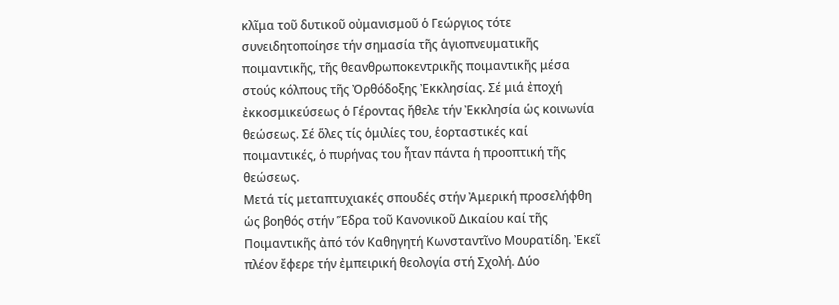κλῖμα τοῦ δυτικοῦ οὐμανισμοῦ ὁ Γεώργιος τότε συνειδητοποίησε τήν σημασία τῆς ἁγιοπνευματικῆς ποιμαντικῆς, τῆς θεανθρωποκεντρικῆς ποιμαντικῆς μέσα στούς κόλπους τῆς Ὀρθόδοξης Ἐκκλησίας. Σέ μιά ἐποχή ἐκκοσμικεύσεως ὁ Γέροντας ἤθελε τήν Ἐκκλησία ὡς κοινωνία θεώσεως. Σέ ὅλες τίς ὁμιλίες του, ἑορταστικές καί ποιμαντικές, ὁ πυρήνας του ἦταν πάντα ἡ προοπτική τῆς θεώσεως.
Μετά τίς μεταπτυχιακές σπουδές στήν Ἀμερική προσελήφθη ὡς βοηθός στήν Ἕδρα τοῦ Κανονικοῦ Δικαίου καί τῆς Ποιμαντικῆς ἀπό τόν Καθηγητή Κωνσταντῖνο Μουρατίδη. Ἐκεῖ πλέον ἔφερε τήν ἐμπειρική θεολογία στή Σχολή. Δύο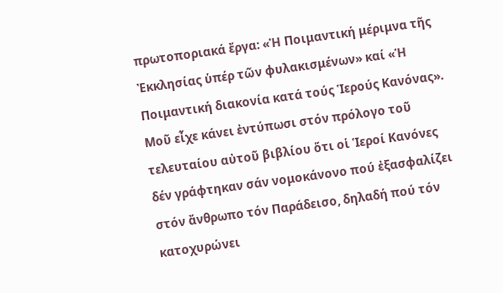πρωτοποριακά ἔργα: «Ἡ Ποιμαντική μέριμνα τῆς Ἐκκλησίας ὑπέρ τῶν φυλακισμένων» καί «Ἡ Ποιμαντική διακονία κατά τούς Ἱερούς Κανόνας».
Μοῦ εἶχε κάνει ἐντύπωσι στόν πρόλογο τοῦ τελευταίου αὐτοῦ βιβλίου ὅτι οἱ Ἱεροί Κανόνες δέν γράφτηκαν σάν νομοκάνονο πού ἐξασφαλίζει στόν ἄνθρωπο τόν Παράδεισο, δηλαδή πού τόν κατοχυρώνει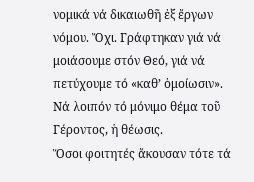νομικά νά δικαιωθῆ ἐξ ἔργων νόμου. Ὄχι. Γράφτηκαν γιά νά μοιάσουμε στόν Θεό, γιά νά πετύχουμε τό «καθ’ ὁμοίωσιν». Νά λοιπόν τό μόνιμο θέμα τοῦ Γέροντος, ἡ θέωσις.
Ὅσοι φοιτητές ἄκουσαν τότε τά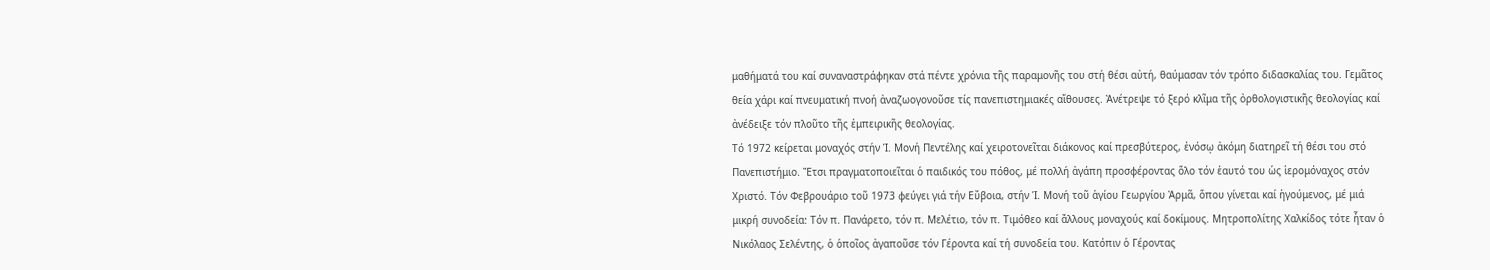μαθήματά του καί συναναστράφηκαν στά πέντε χρόνια τῆς παραμονῆς του στή θέσι αὐτή, θαύμασαν τόν τρόπο διδασκαλίας του. Γεμᾶτος θεία χάρι καί πνευματική πνοή ἀναζωογονοῦσε τίς πανεπιστημιακές αἴθουσες. Ἀνέτρεψε τό ξερό κλῖμα τῆς ὀρθολογιστικῆς θεολογίας καί ἀνέδειξε τόν πλοῦτο τῆς ἐμπειρικῆς θεολογίας.
Τό 1972 κείρεται μοναχός στήν Ἱ. Μονή Πεντέλης καί χειροτονεῖται διάκονος καί πρεσβύτερος, ἐνόσῳ ἀκόμη διατηρεῖ τή θέσι του στό Πανεπιστήμιο. Ἔτσι πραγματοποιεῖται ὁ παιδικός του πόθος, μέ πολλή ἀγάπη προσφέροντας ὅλο τόν ἑαυτό του ὡς ἱερομόναχος στόν Χριστό. Τόν Φεβρουάριο τοῦ 1973 φεύγει γιά τήν Εὔβοια, στήν Ἱ. Μονή τοῦ ἁγίου Γεωργίου Ἀρμᾶ, ὅπου γίνεται καί ἡγούμενος, μέ μιά μικρή συνοδεία: Τόν π. Πανάρετο, τόν π. Μελέτιο, τόν π. Τιμόθεο καί ἄλλους μοναχούς καί δοκίμους. Μητροπολίτης Χαλκίδος τότε ἦταν ὁ Νικόλαος Σελέντης, ὁ ὁποῖος ἀγαποῦσε τόν Γέροντα καί τή συνοδεία του. Κατόπιν ὁ Γέροντας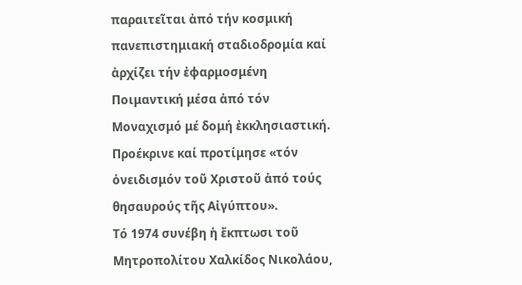παραιτεῖται ἀπό τήν κοσμική πανεπιστημιακή σταδιοδρομία καί ἀρχίζει τήν ἐφαρμοσμένη Ποιμαντική μέσα ἀπό τόν Μοναχισμό μέ δομή ἐκκλησιαστική. Προέκρινε καί προτίμησε «τόν ὀνειδισμόν τοῦ Χριστοῦ ἀπό τούς θησαυρούς τῆς Αἰγύπτου».
Τό 1974 συνέβη ἡ ἔκπτωσι τοῦ Μητροπολίτου Χαλκίδος Νικολάου,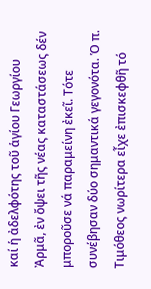καί ἡ ἀδελφότης τοῦ ἁγίου Γεωργίου Ἀρμᾶ, ἐν ὄψει τῆς νέας καταστάσεως δέν μποροῦσε νά παραμείνη ἐκεῖ. Τότε συνέβησαν δύο σημαντικά γεγονότα. Ὁ π. Τιμόθεος νωρίτερα εἶχε ἐπισκεφθῆ τό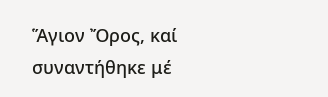Ἅγιον Ὄρος, καί συναντήθηκε μέ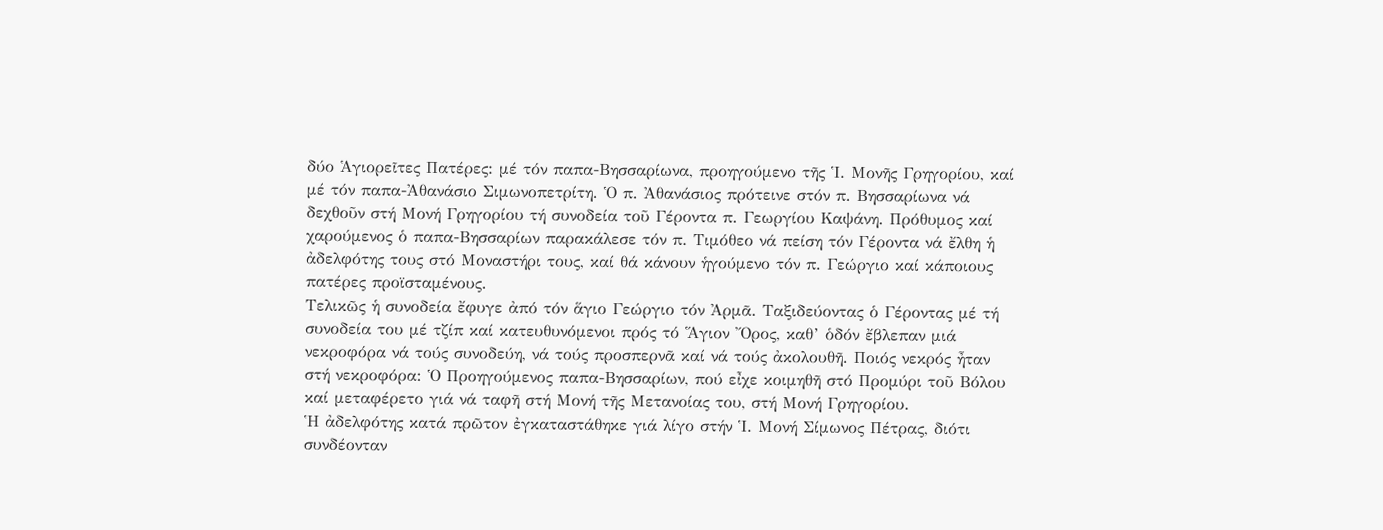δύο Ἁγιορεῖτες Πατέρες: μέ τόν παπα-Βησσαρίωνα, προηγούμενο τῆς Ἱ. Μονῆς Γρηγορίου, καί μέ τόν παπα-Ἀθανάσιο Σιμωνοπετρίτη. Ὁ π. Ἀθανάσιος πρότεινε στόν π. Βησσαρίωνα νά δεχθοῦν στή Μονή Γρηγορίου τή συνοδεία τοῦ Γέροντα π. Γεωργίου Καψάνη. Πρόθυμος καί χαρούμενος ὁ παπα-Βησσαρίων παρακάλεσε τόν π. Τιμόθεο νά πείση τόν Γέροντα νά ἔλθη ἡ ἀδελφότης τους στό Μοναστήρι τους, καί θά κάνουν ἡγούμενο τόν π. Γεώργιο καί κάποιους πατέρες προϊσταμένους.
Τελικῶς ἡ συνοδεία ἔφυγε ἀπό τόν ἅγιο Γεώργιο τόν Ἀρμᾶ. Ταξιδεύοντας ὁ Γέροντας μέ τή συνοδεία του μέ τζίπ καί κατευθυνόμενοι πρός τό Ἅγιον Ὄρος, καθ’ ὁδόν ἔβλεπαν μιά νεκροφόρα νά τούς συνοδεύη, νά τούς προσπερνᾶ καί νά τούς ἀκολουθῆ. Ποιός νεκρός ἦταν στή νεκροφόρα: Ὁ Προηγούμενος παπα-Βησσαρίων, πού εἶχε κοιμηθῆ στό Προμύρι τοῦ Βόλου καί μεταφέρετο γιά νά ταφῆ στή Μονή τῆς Μετανοίας του, στή Μονή Γρηγορίου.
Ἡ ἀδελφότης κατά πρῶτον ἐγκαταστάθηκε γιά λίγο στήν Ἱ. Μονή Σίμωνος Πέτρας, διότι συνδέονταν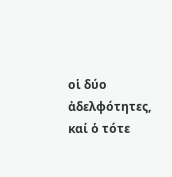οἱ δύο ἀδελφότητες, καί ὁ τότε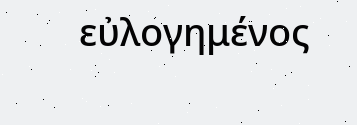εὐλογημένος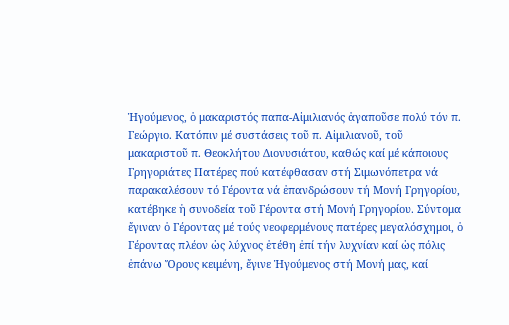Ἡγούμενος, ὁ μακαριστός παπα-Αἰμιλιανός ἀγαποῦσε πολύ τόν π. Γεώργιο. Κατόπιν μέ συστάσεις τοῦ π. Αἰμιλιανοῦ, τοῦ μακαριστοῦ π. Θεοκλήτου Διονυσιάτου, καθώς καί μέ κάποιους Γρηγοριάτες Πατέρες πού κατέφθασαν στή Σιμωνόπετρα νά παρακαλέσουν τό Γέροντα νά ἐπανδρώσουν τή Μονή Γρηγορίου, κατέβηκε ἡ συνοδεία τοῦ Γέροντα στή Μονή Γρηγορίου. Σύντομα ἔγιναν ὁ Γέροντας μέ τούς νεοφερμένους πατέρες μεγαλόσχημοι, ὁ Γέροντας πλέον ὡς λύχνος ἐτέθη ἐπί τήν λυχνίαν καί ὡς πόλις ἐπάνω Ὄρους κειμένη, ἔγινε Ἡγούμενος στή Μονή μας, καί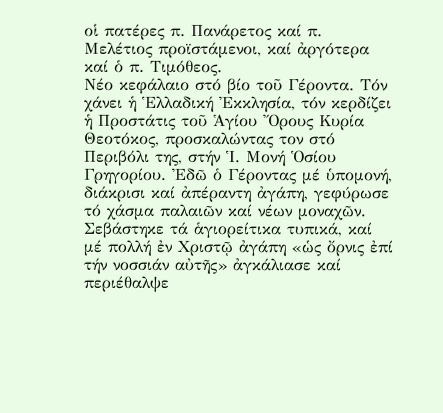οἱ πατέρες π. Πανάρετος καί π. Μελέτιος προϊστάμενοι, καί ἀργότερα καί ὁ π. Τιμόθεος.
Νέο κεφάλαιο στό βίο τοῦ Γέροντα. Τόν χάνει ἡ Ἑλλαδική Ἐκκλησία, τόν κερδίζει ἡ Προστάτις τοῦ Ἁγίου Ὄρους Κυρία Θεοτόκος, προσκαλώντας τον στό Περιβόλι της, στήν Ἱ. Μονή Ὁσίου Γρηγορίου. Ἐδῶ ὁ Γέροντας μέ ὑπομονή, διάκρισι καί ἀπέραντη ἀγάπη, γεφύρωσε τό χάσμα παλαιῶν καί νέων μοναχῶν. Σεβάστηκε τά ἁγιορείτικα τυπικά, καί μέ πολλή ἐν Χριστῷ ἀγάπη «ὡς ὄρνις ἐπί τήν νοσσιάν αὐτῆς» ἀγκάλιασε καί περιέθαλψε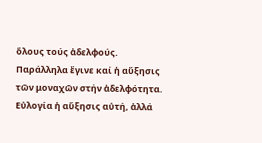ὅλους τούς ἀδελφούς. Παράλληλα ἔγινε καί ἡ αὔξησις τῶν μοναχῶν στήν ἀδελφότητα.
Εὐλογία ἡ αὔξησις αὐτή, ἀλλά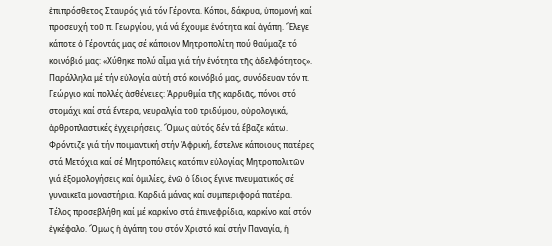ἐπιπρόσθετος Σταυρός γιά τόν Γέροντα. Κόποι, δάκρυα, ὑπομονή καί προσευχή τοῦ π. Γεωργίου, γιά νά ἔχουμε ἑνότητα καί ἀγάπη. Ἔλεγε κάποτε ὁ Γέροντάς μας σέ κάποιον Μητροπολίτη πού θαύμαζε τό κοινόβιό μας: «Χύθηκε πολύ αἷμα γιά τήν ἑνότητα τῆς ἀδελφότητος».
Παράλληλα μέ τήν εὐλογία αὐτή στό κοινόβιό μας, συνόδευαν τόν π. Γεώργιο καί πολλές ἀσθένειες: Ἀρρυθμία τῆς καρδιᾶς, πόνοι στό στομάχι καί στά ἔντερα, νευραλγία τοῦ τριδύμου, οὐρολογικά, ἀρθροπλαστικές ἐγχειρήσεις. Ὅμως αὐτός δέν τά ἔβαζε κάτω. Φρόντιζε γιά τήν ποιμαντική στήν Ἀφρική, ἔστελνε κάποιους πατέρες στά Μετόχια καί σέ Μητροπόλεις κατόπιν εὐλογίας Μητροπολιτῶν γιά ἐξομολογήσεις καί ὁμιλίες, ἐνῶ ὁ ἴδιος ἔγινε πνευματικός σέ γυναικεῖα μοναστήρια. Καρδιά μάνας καί συμπεριφορά πατέρα.
Τέλος προσεβλήθη καί μέ καρκίνο στά ἐπινεφρίδια, καρκίνο καί στόν ἐγκέφαλο. Ὅμως ἡ ἀγάπη του στόν Χριστό καί στήν Παναγία, ἡ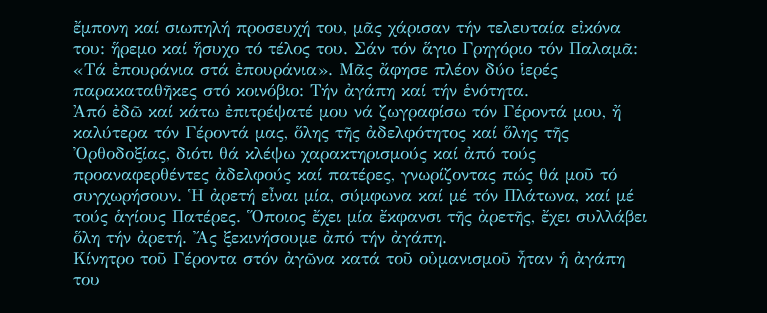ἔμπονη καί σιωπηλή προσευχή του, μᾶς χάρισαν τήν τελευταία εἰκόνα του: ἥρεμο καί ἥσυχο τό τέλος του. Σάν τόν ἅγιο Γρηγόριο τόν Παλαμᾶ: «Τά ἐπουράνια στά ἐπουράνια». Μᾶς ἄφησε πλέον δύο ἱερές παρακαταθῆκες στό κοινόβιο: Τήν ἀγάπη καί τήν ἑνότητα.
Ἀπό ἐδῶ καί κάτω ἐπιτρέψατέ μου νά ζωγραφίσω τόν Γέροντά μου, ἤ καλύτερα τόν Γέροντά μας, ὅλης τῆς ἀδελφότητος καί ὅλης τῆς Ὀρθοδοξίας, διότι θά κλέψω χαρακτηρισμούς καί ἀπό τούς προαναφερθέντες ἀδελφούς καί πατέρες, γνωρίζοντας πώς θά μοῦ τό συγχωρήσουν. Ἡ ἀρετή εἶναι μία, σύμφωνα καί μέ τόν Πλάτωνα, καί μέ τούς ἁγίους Πατέρες. Ὅποιος ἔχει μία ἔκφανσι τῆς ἀρετῆς, ἔχει συλλάβει ὅλη τήν ἀρετή. Ἄς ξεκινήσουμε ἀπό τήν ἀγάπη.
Κίνητρο τοῦ Γέροντα στόν ἀγῶνα κατά τοῦ οὐμανισμοῦ ἦταν ἡ ἀγάπη του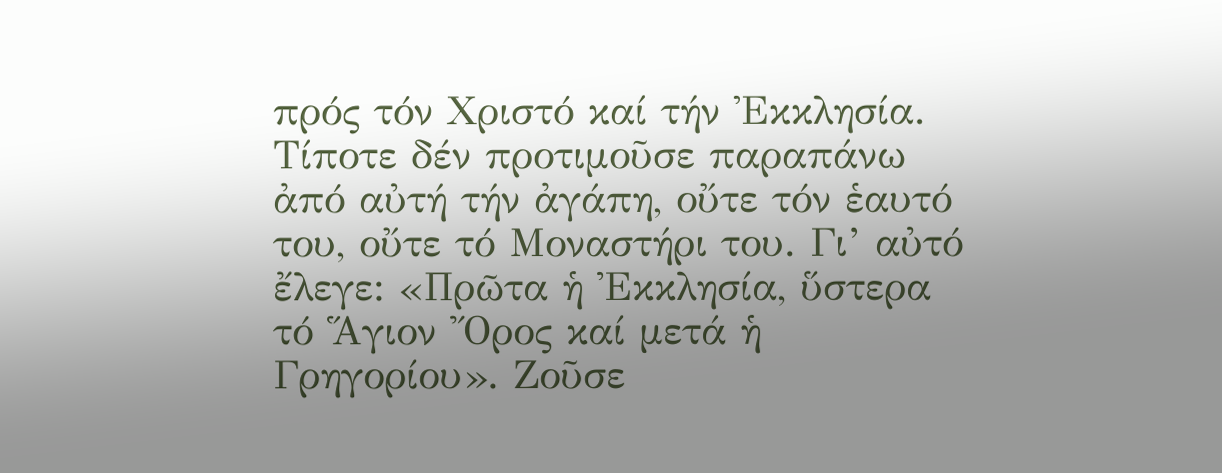πρός τόν Χριστό καί τήν Ἐκκλησία. Τίποτε δέν προτιμοῦσε παραπάνω ἀπό αὐτή τήν ἀγάπη, οὔτε τόν ἑαυτό του, οὔτε τό Μοναστήρι του. Γι’ αὐτό ἔλεγε: «Πρῶτα ἡ Ἐκκλησία, ὕστερα τό Ἅγιον Ὄρος καί μετά ἡ Γρηγορίου». Ζοῦσε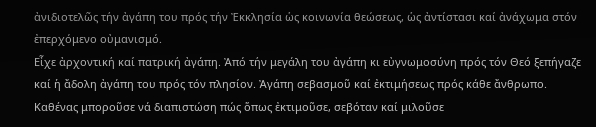ἀνιδιοτελῶς τήν ἀγάπη του πρός τήν Ἐκκλησία ὡς κοινωνία θεώσεως, ὡς ἀντίστασι καί ἀνάχωμα στόν ἐπερχόμενο οὐμανισμό.
Εἶχε ἀρχοντική καί πατρική ἀγάπη. Ἀπό τήν μεγάλη του ἀγάπη κι εὐγνωμοσύνη πρός τόν Θεό ξεπήγαζε καί ἡ ἄδολη ἀγάπη του πρός τόν πλησίον. Ἀγάπη σεβασμοῦ καί ἐκτιμήσεως πρός κάθε ἄνθρωπο. Καθένας μποροῦσε νά διαπιστώση πώς ὅπως ἐκτιμοῦσε, σεβόταν καί μιλοῦσε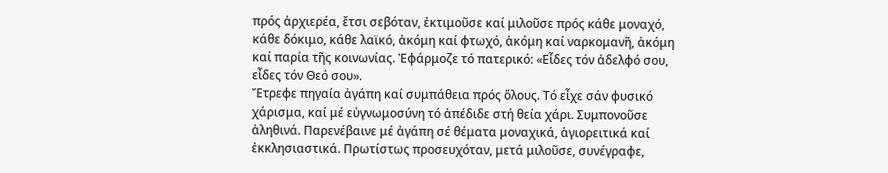πρός ἀρχιερέα, ἔτσι σεβόταν, ἐκτιμοῦσε καί μιλοῦσε πρός κάθε μοναχό, κάθε δόκιμο, κάθε λαϊκό, ἀκόμη καί φτωχό, ἀκόμη καί ναρκομανῆ, ἀκόμη καί παρία τῆς κοινωνίας. Ἐφάρμοζε τό πατερικό: «Εἶδες τόν ἀδελφό σου, εἶδες τόν Θεό σου».
Ἔτρεφε πηγαία ἀγάπη καί συμπάθεια πρός ὅλους. Τό εἶχε σάν φυσικό χάρισμα, καί μέ εὐγνωμοσύνη τό ἀπέδιδε στή θεία χάρι. Συμπονοῦσε ἀληθινά. Παρενέβαινε μέ ἀγάπη σέ θέματα μοναχικά, ἁγιορειτικά καί ἐκκλησιαστικά. Πρωτίστως προσευχόταν, μετά μιλοῦσε, συνέγραφε,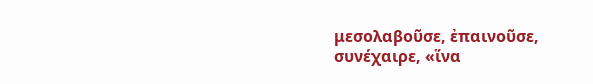μεσολαβοῦσε, ἐπαινοῦσε, συνέχαιρε, «ἵνα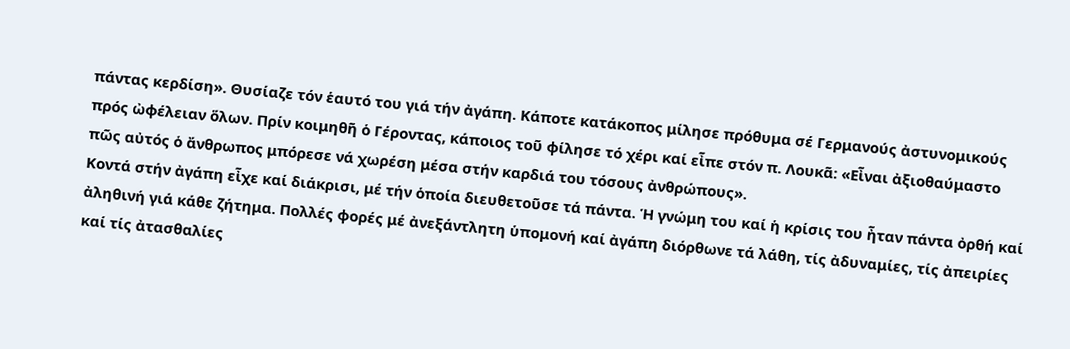πάντας κερδίση». Θυσίαζε τόν ἑαυτό του γιά τήν ἀγάπη. Κάποτε κατάκοπος μίλησε πρόθυμα σέ Γερμανούς ἀστυνομικούς πρός ὠφέλειαν ὅλων. Πρίν κοιμηθῆ ὁ Γέροντας, κάποιος τοῦ φίλησε τό χέρι καί εἶπε στόν π. Λουκᾶ: «Εἶναι ἀξιοθαύμαστο πῶς αὐτός ὁ ἄνθρωπος μπόρεσε νά χωρέση μέσα στήν καρδιά του τόσους ἀνθρώπους».
Κοντά στήν ἀγάπη εἶχε καί διάκρισι, μέ τήν ὁποία διευθετοῦσε τά πάντα. Ἡ γνώμη του καί ἡ κρίσις του ἦταν πάντα ὀρθή καί ἀληθινή γιά κάθε ζήτημα. Πολλές φορές μέ ἀνεξάντλητη ὑπομονή καί ἀγάπη διόρθωνε τά λάθη, τίς ἀδυναμίες, τίς ἀπειρίες καί τίς ἀτασθαλίες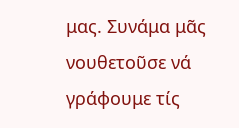μας. Συνάμα μᾶς νουθετοῦσε νά γράφουμε τίς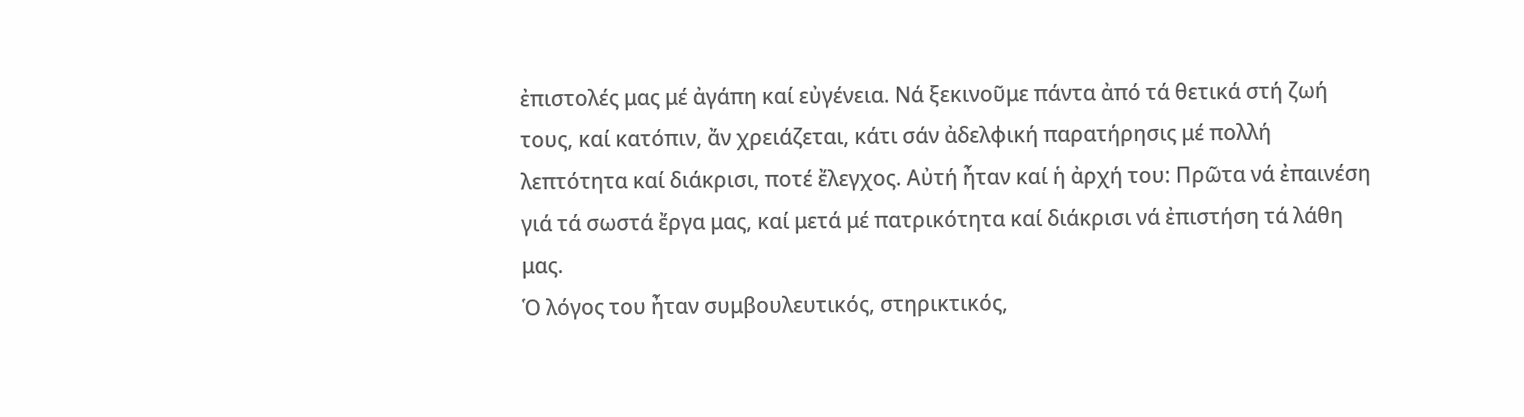ἐπιστολές μας μέ ἀγάπη καί εὐγένεια. Νά ξεκινοῦμε πάντα ἀπό τά θετικά στή ζωή τους, καί κατόπιν, ἄν χρειάζεται, κάτι σάν ἀδελφική παρατήρησις μέ πολλή λεπτότητα καί διάκρισι, ποτέ ἔλεγχος. Αὐτή ἦταν καί ἡ ἀρχή του: Πρῶτα νά ἐπαινέση γιά τά σωστά ἔργα μας, καί μετά μέ πατρικότητα καί διάκρισι νά ἐπιστήση τά λάθη μας.
Ὁ λόγος του ἦταν συμβουλευτικός, στηρικτικός,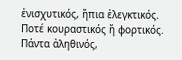ἐνισχυτικός, ἤπια ἐλεγκτικός. Ποτέ κουραστικός ἤ φορτικός. Πάντα ἀληθινός,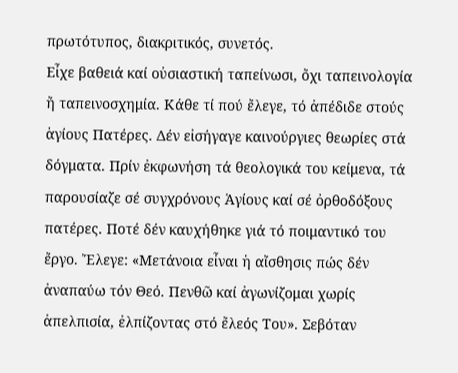πρωτότυπος, διακριτικός, συνετός.
Εἶχε βαθειά καί οὐσιαστική ταπείνωσι, ὄχι ταπεινολογία ἤ ταπεινοσχημία. Κάθε τί πού ἔλεγε, τό ἀπέδιδε στούς ἁγίους Πατέρες. Δέν εἰσήγαγε καινούργιες θεωρίες στά δόγματα. Πρίν ἐκφωνήση τά θεολογικά του κείμενα, τά παρουσίαζε σέ συγχρόνους Ἁγίους καί σέ ὀρθοδόξους πατέρες. Ποτέ δέν καυχήθηκε γιά τό ποιμαντικό του ἔργο. Ἔλεγε: «Μετάνοια εἶναι ἡ αἴσθησις πώς δέν ἀναπαύω τόν Θεό. Πενθῶ καί ἀγωνίζομαι χωρίς ἀπελπισία, ἐλπίζοντας στό ἔλεός Του». Σεβόταν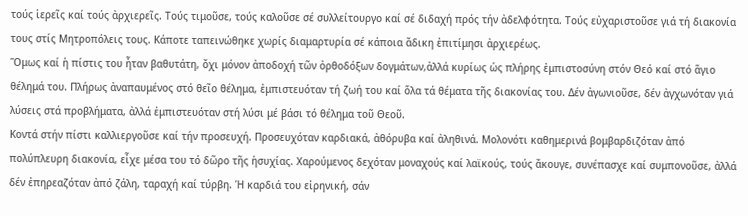τούς ἱερεῖς καί τούς ἀρχιερεῖς. Τούς τιμοῦσε, τούς καλοῦσε σέ συλλείτουργο καί σέ διδαχή πρός τήν ἀδελφότητα. Τούς εὐχαριστοῦσε γιά τή διακονία τους στίς Μητροπόλεις τους. Κάποτε ταπεινώθηκε χωρίς διαμαρτυρία σέ κάποια ἄδικη ἐπιτίμησι ἀρχιερέως.
Ὅμως καί ἡ πίστις του ἦταν βαθυτάτη, ὄχι μόνον ἀποδοχή τῶν ὀρθοδόξων δογμάτων,ἀλλά κυρίως ὡς πλήρης ἐμπιστοσύνη στόν Θεό καί στό ἅγιο θέλημά του. Πλήρως ἀναπαυμένος στό θεῖο θέλημα, ἐμπιστευόταν τή ζωή του καί ὅλα τά θέματα τῆς διακονίας του. Δέν ἀγωνιοῦσε, δέν ἀγχωνόταν γιά λύσεις στά προβλήματα, ἀλλά ἐμπιστευόταν στή λύσι μέ βάσι τό θέλημα τοῦ Θεοῦ.
Κοντά στήν πίστι καλλιεργοῦσε καί τήν προσευχή. Προσευχόταν καρδιακά, ἀθόρυβα καί ἀληθινά. Μολονότι καθημερινά βομβαρδιζόταν ἀπό πολύπλευρη διακονία, εἶχε μέσα του τό δῶρο τῆς ἡσυχίας. Χαρούμενος δεχόταν μοναχούς καί λαϊκούς, τούς ἄκουγε, συνέπασχε καί συμπονοῦσε, ἀλλά δέν ἐπηρεαζόταν ἀπό ζάλη, ταραχή καί τύρβη. Ἡ καρδιά του εἰρηνική, σάν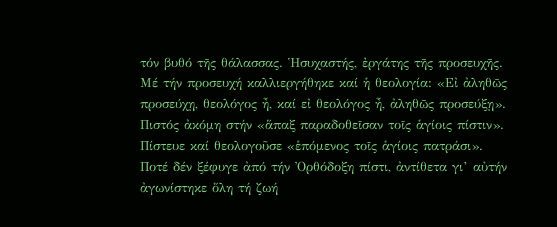τόν βυθό τῆς θάλασσας. Ἡσυχαστής, ἐργάτης τῆς προσευχῆς. Μέ τήν προσευχή καλλιεργήθηκε καί ἡ θεολογία: «Εἰ ἀληθῶς προσεύχῃ, θεολόγος ἦ, καί εἰ θεολόγος ἦ, ἀληθῶς προσεύξῃ».
Πιστός ἀκόμη στήν «ἅπαξ παραδοθεῖσαν τοῖς ἁγίοις πίστιν». Πίστευε καί θεολογοῦσε «ἑπόμενος τοῖς ἁγίοις πατράσι». Ποτέ δέν ξέφυγε ἀπό τήν Ὀρθόδοξη πίστι, ἀντίθετα γι’ αὐτήν ἀγωνίστηκε ὅλη τή ζωή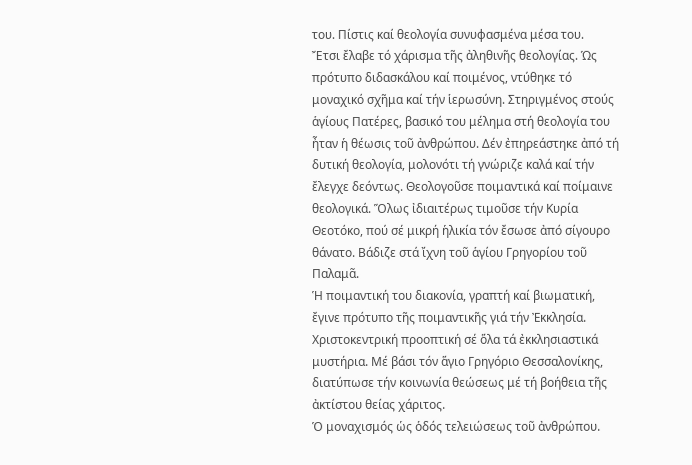του. Πίστις καί θεολογία συνυφασμένα μέσα του.
Ἔτσι ἔλαβε τό χάρισμα τῆς ἀληθινῆς θεολογίας. Ὡς πρότυπο διδασκάλου καί ποιμένος, ντύθηκε τό μοναχικό σχῆμα καί τήν ἱερωσύνη. Στηριγμένος στούς ἁγίους Πατέρες, βασικό του μέλημα στή θεολογία του ἦταν ἡ θέωσις τοῦ ἀνθρώπου. Δέν ἐπηρεάστηκε ἀπό τή δυτική θεολογία, μολονότι τή γνώριζε καλά καί τήν ἔλεγχε δεόντως. Θεολογοῦσε ποιμαντικά καί ποίμαινε θεολογικά. Ὅλως ἰδιαιτέρως τιμοῦσε τήν Κυρία Θεοτόκο, πού σέ μικρή ἡλικία τόν ἔσωσε ἀπό σίγουρο θάνατο. Βάδιζε στά ἴχνη τοῦ ἁγίου Γρηγορίου τοῦ Παλαμᾶ.
Ἡ ποιμαντική του διακονία, γραπτή καί βιωματική, ἔγινε πρότυπο τῆς ποιμαντικῆς γιά τήν Ἐκκλησία. Χριστοκεντρική προοπτική σέ ὅλα τά ἐκκλησιαστικά μυστήρια. Μέ βάσι τόν ἅγιο Γρηγόριο Θεσσαλονίκης, διατύπωσε τήν κοινωνία θεώσεως μέ τή βοήθεια τῆς ἀκτίστου θείας χάριτος.
Ὁ μοναχισμός ὡς ὁδός τελειώσεως τοῦ ἀνθρώπου.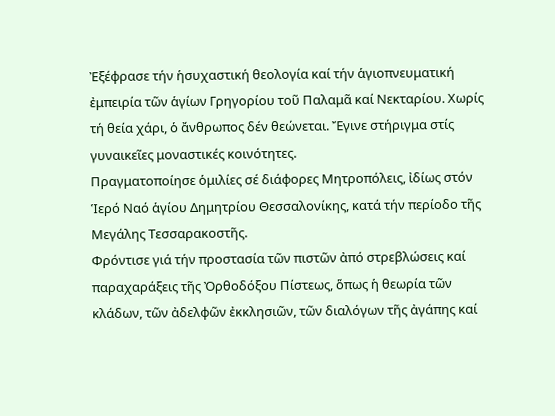Ἐξέφρασε τήν ἡσυχαστική θεολογία καί τήν ἁγιοπνευματική ἐμπειρία τῶν ἁγίων Γρηγορίου τοῦ Παλαμᾶ καί Νεκταρίου. Χωρίς τή θεία χάρι, ὁ ἄνθρωπος δέν θεώνεται. Ἔγινε στήριγμα στίς γυναικεῖες μοναστικές κοινότητες.
Πραγματοποίησε ὁμιλίες σέ διάφορες Μητροπόλεις, ἰδίως στόν Ἱερό Ναό ἁγίου Δημητρίου Θεσσαλονίκης, κατά τήν περίοδο τῆς Μεγάλης Τεσσαρακοστῆς.
Φρόντισε γιά τήν προστασία τῶν πιστῶν ἀπό στρεβλώσεις καί παραχαράξεις τῆς Ὀρθοδόξου Πίστεως, ὅπως ἡ θεωρία τῶν κλάδων, τῶν ἀδελφῶν ἐκκλησιῶν, τῶν διαλόγων τῆς ἀγάπης καί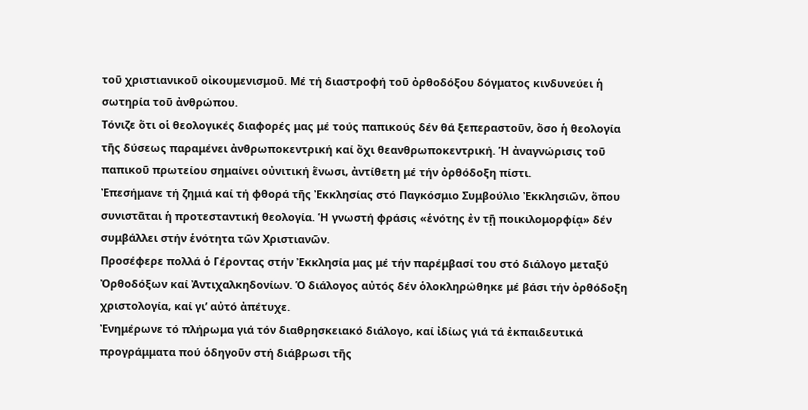τοῦ χριστιανικοῦ οἰκουμενισμοῦ. Μέ τή διαστροφή τοῦ ὀρθοδόξου δόγματος κινδυνεύει ἡ σωτηρία τοῦ ἀνθρώπου.
Τόνιζε ὅτι οἱ θεολογικές διαφορές μας μέ τούς παπικούς δέν θά ξεπεραστοῦν, ὅσο ἡ θεολογία τῆς δύσεως παραμένει ἀνθρωποκεντρική καί ὄχι θεανθρωποκεντρική. Ἡ ἀναγνώρισις τοῦ παπικοῦ πρωτείου σημαίνει οὐνιτική ἕνωσι, ἀντίθετη μέ τήν ὀρθόδοξη πίστι.
Ἐπεσήμανε τή ζημιά καί τή φθορά τῆς Ἐκκλησίας στό Παγκόσμιο Συμβούλιο Ἐκκλησιῶν, ὅπου συνιστᾶται ἡ προτεσταντική θεολογία. Ἡ γνωστή φράσις «ἑνότης ἐν τῇ ποικιλομορφίᾳ» δέν συμβάλλει στήν ἑνότητα τῶν Χριστιανῶν.
Προσέφερε πολλά ὁ Γέροντας στήν Ἐκκλησία μας μέ τήν παρέμβασί του στό διάλογο μεταξύ Ὀρθοδόξων καί Ἀντιχαλκηδονίων. Ὁ διάλογος αὐτός δέν ὁλοκληρώθηκε μέ βάσι τήν ὀρθόδοξη χριστολογία, καί γι’ αὐτό ἀπέτυχε.
Ἐνημέρωνε τό πλήρωμα γιά τόν διαθρησκειακό διάλογο, καί ἰδίως γιά τά ἐκπαιδευτικά προγράμματα πού ὁδηγοῦν στή διάβρωσι τῆς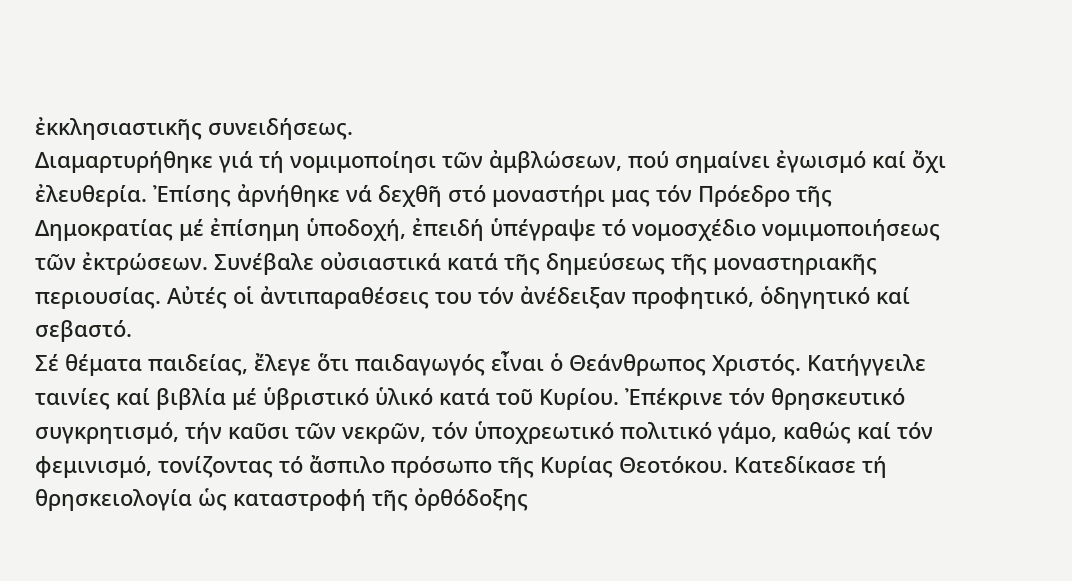ἐκκλησιαστικῆς συνειδήσεως.
Διαμαρτυρήθηκε γιά τή νομιμοποίησι τῶν ἀμβλώσεων, πού σημαίνει ἐγωισμό καί ὄχι ἐλευθερία. Ἐπίσης ἀρνήθηκε νά δεχθῆ στό μοναστήρι μας τόν Πρόεδρο τῆς Δημοκρατίας μέ ἐπίσημη ὑποδοχή, ἐπειδή ὑπέγραψε τό νομοσχέδιο νομιμοποιήσεως τῶν ἐκτρώσεων. Συνέβαλε οὐσιαστικά κατά τῆς δημεύσεως τῆς μοναστηριακῆς περιουσίας. Αὐτές οἱ ἀντιπαραθέσεις του τόν ἀνέδειξαν προφητικό, ὁδηγητικό καί σεβαστό.
Σέ θέματα παιδείας, ἔλεγε ὅτι παιδαγωγός εἶναι ὁ Θεάνθρωπος Χριστός. Κατήγγειλε ταινίες καί βιβλία μέ ὑβριστικό ὑλικό κατά τοῦ Κυρίου. Ἐπέκρινε τόν θρησκευτικό συγκρητισμό, τήν καῦσι τῶν νεκρῶν, τόν ὑποχρεωτικό πολιτικό γάμο, καθώς καί τόν φεμινισμό, τονίζοντας τό ἄσπιλο πρόσωπο τῆς Κυρίας Θεοτόκου. Κατεδίκασε τή θρησκειολογία ὡς καταστροφή τῆς ὀρθόδοξης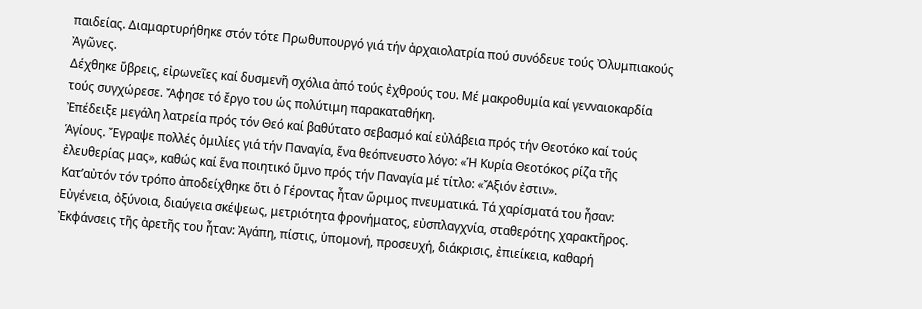παιδείας. Διαμαρτυρήθηκε στόν τότε Πρωθυπουργό γιά τήν ἀρχαιολατρία πού συνόδευε τούς Ὀλυμπιακούς Ἀγῶνες.
Δέχθηκε ὕβρεις, εἰρωνεῖες καί δυσμενῆ σχόλια ἀπό τούς ἐχθρούς του. Μέ μακροθυμία καί γενναιοκαρδία τούς συγχώρεσε. Ἄφησε τό ἔργο του ὡς πολύτιμη παρακαταθήκη.
Ἐπέδειξε μεγάλη λατρεία πρός τόν Θεό καί βαθύτατο σεβασμό καί εὐλάβεια πρός τήν Θεοτόκο καί τούς Ἁγίους. Ἔγραψε πολλές ὁμιλίες γιά τήν Παναγία, ἕνα θεόπνευστο λόγο: «Ἡ Κυρία Θεοτόκος ρίζα τῆς ἐλευθερίας μας», καθώς καί ἕνα ποιητικό ὕμνο πρός τήν Παναγία μέ τίτλο: «Ἄξιόν ἐστιν».
Κατ’αὐτόν τόν τρόπο ἀποδείχθηκε ὅτι ὁ Γέροντας ἦταν ὥριμος πνευματικά. Τά χαρίσματά του ἦσαν: Εὐγένεια, ὀξύνοια, διαύγεια σκέψεως, μετριότητα φρονήματος, εὐσπλαγχνία, σταθερότης χαρακτῆρος. Ἐκφάνσεις τῆς ἀρετῆς του ἦταν: Ἀγάπη, πίστις, ὑπομονή, προσευχή, διάκρισις, ἐπιείκεια, καθαρή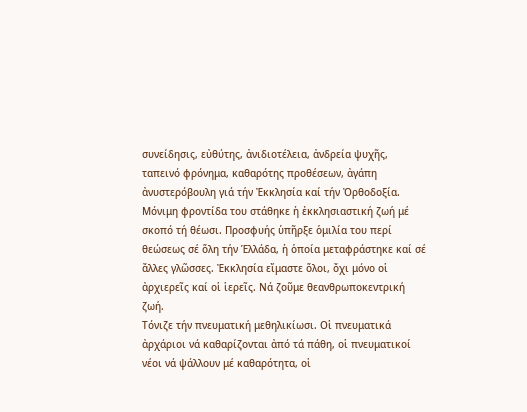συνείδησις, εὐθύτης, ἀνιδιοτέλεια, ἀνδρεία ψυχῆς, ταπεινό φρόνημα, καθαρότης προθέσεων, ἀγάπη ἀνυστερόβουλη γιά τήν Ἐκκλησία καί τήν Ὀρθοδοξία.
Μόνιμη φροντίδα του στάθηκε ἡ ἐκκλησιαστική ζωή μέ σκοπό τή θέωσι. Προσφυής ὑπῆρξε ὁμιλία του περί θεώσεως σέ ὅλη τήν Ἑλλάδα, ἡ ὁποία μεταφράστηκε καί σέ ἄλλες γλῶσσες. Ἐκκλησία εἴμαστε ὅλοι, ὄχι μόνο οἱ ἀρχιερεῖς καί οἱ ἱερεῖς. Νά ζοῦμε θεανθρωποκεντρική ζωή.
Τόνιζε τήν πνευματική μεθηλικίωσι. Οἱ πνευματικά ἀρχάριοι νά καθαρίζονται ἀπό τά πάθη, οἱ πνευματικοί νέοι νά ψάλλουν μέ καθαρότητα, οἱ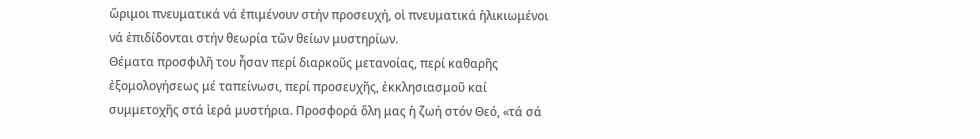ὥριμοι πνευματικά νά ἐπιμένουν στήν προσευχή, οἱ πνευματικά ἡλικιωμένοι νά ἐπιδίδονται στήν θεωρία τῶν θείων μυστηρίων.
Θέματα προσφιλῆ του ἦσαν περί διαρκοῦς μετανοίας, περί καθαρῆς ἐξομολογήσεως μέ ταπείνωσι, περί προσευχῆς, ἐκκλησιασμοῦ καί συμμετοχῆς στά ἱερά μυστήρια. Προσφορά ὅλη μας ἡ ζωή στόν Θεό, «τά σά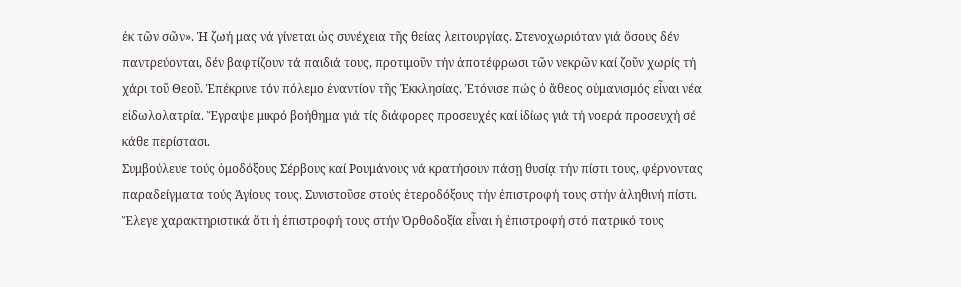ἐκ τῶν σῶν». Ἡ ζωή μας νά γίνεται ὡς συνέχεια τῆς θείας λειτουργίας. Στενοχωριόταν γιά ὅσους δέν παντρεύονται, δέν βαφτίζουν τά παιδιά τους, προτιμοῦν τήν ἀποτέφρωσι τῶν νεκρῶν καί ζοῦν χωρίς τή χάρι τοῦ Θεοῦ. Ἐπέκρινε τόν πόλεμο ἐναντίον τῆς Ἐκκλησίας. Ἐτόνισε πώς ὁ ἄθεος οὐμανισμός εἶναι νέα εἰδωλολατρία. Ἔγραψε μικρό βοήθημα γιά τίς διάφορες προσευχές καί ἰδίως γιά τή νοερά προσευχή σέ κάθε περίστασι.
Συμβούλευε τούς ὁμοδόξους Σέρβους καί Ρουμάνους νά κρατήσουν πάσῃ θυσίᾳ τήν πίστι τους, φέρνοντας παραδείγματα τούς Ἁγίους τους. Συνιστοῦσε στούς ἑτεροδόξους τήν ἐπιστροφή τους στήν ἀληθινή πίστι. Ἔλεγε χαρακτηριστικά ὅτι ἡ ἐπιστροφή τους στήν Ὀρθοδοξία εἶναι ἡ ἐπιστροφή στό πατρικό τους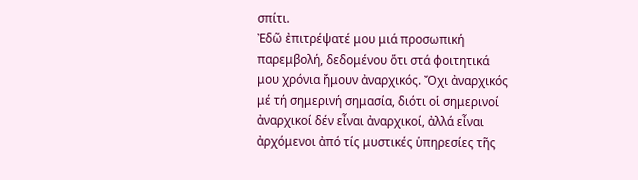σπίτι.
Ἐδῶ ἐπιτρέψατέ μου μιά προσωπική παρεμβολή, δεδομένου ὅτι στά φοιτητικά μου χρόνια ἤμουν ἀναρχικός. Ὄχι ἀναρχικός μέ τή σημερινή σημασία, διότι οἱ σημερινοί ἀναρχικοί δέν εἶναι ἀναρχικοί, ἀλλά εἶναι ἀρχόμενοι ἀπό τίς μυστικές ὑπηρεσίες τῆς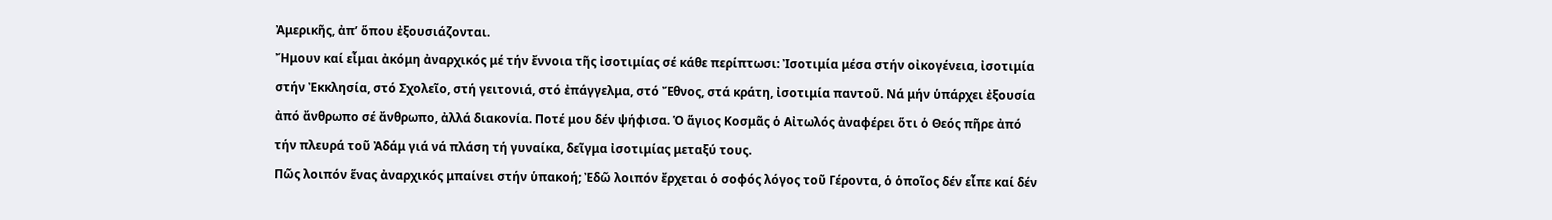Ἀμερικῆς, ἀπ’ ὅπου ἐξουσιάζονται.
Ἤμουν καί εἶμαι ἀκόμη ἀναρχικός μέ τήν ἔννοια τῆς ἰσοτιμίας σέ κάθε περίπτωσι: Ἰσοτιμία μέσα στήν οἰκογένεια, ἰσοτιμία στήν Ἐκκλησία, στό Σχολεῖο, στή γειτονιά, στό ἐπάγγελμα, στό Ἔθνος, στά κράτη, ἰσοτιμία παντοῦ. Νά μήν ὑπάρχει ἐξουσία ἀπό ἄνθρωπο σέ ἄνθρωπο, ἀλλά διακονία. Ποτέ μου δέν ψήφισα. Ὁ ἅγιος Κοσμᾶς ὁ Αἰτωλός ἀναφέρει ὅτι ὁ Θεός πῆρε ἀπό τήν πλευρά τοῦ Ἀδάμ γιά νά πλάση τή γυναίκα, δεῖγμα ἰσοτιμίας μεταξύ τους.
Πῶς λοιπόν ἕνας ἀναρχικός μπαίνει στήν ὑπακοή; Ἐδῶ λοιπόν ἔρχεται ὁ σοφός λόγος τοῦ Γέροντα, ὁ ὁποῖος δέν εἶπε καί δέν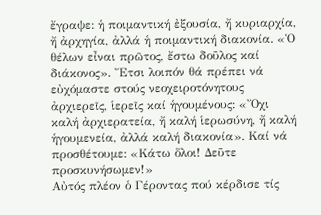ἔγραψε: ἡ ποιμαντική ἐξουσία, ἤ κυριαρχία, ἤ ἀρχηγία, ἀλλά ἡ ποιμαντική διακονία. «Ὁ θέλων εἶναι πρῶτος, ἔστω δοῦλος καί διάκονος». Ἔτσι λοιπόν θά πρέπει νά εὐχόμαστε στούς νεοχειροτόνητους ἀρχιερεῖς, ἱερεῖς καί ἡγουμένους: «Ὄχι καλή ἀρχιερατεία, ἤ καλή ἱερωσύνη, ἤ καλή ἡγουμενεία, ἀλλά καλή διακονία». Καί νά προσθέτουμε: «Κάτω ὅλοι! Δεῦτε προσκυνήσωμεν!»
Αὐτός πλέον ὁ Γέροντας πού κέρδισε τίς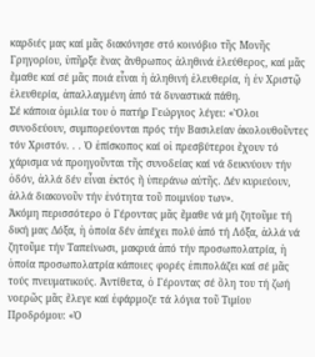καρδιές μας καί μᾶς διακόνησε στό κοινόβιο τῆς Μονῆς Γρηγορίου, ὑπῆρξε ἕνας ἄνθρωπος ἀληθινά ἐλεύθερος, καί μᾶς ἔμαθε καί σέ μᾶς ποιά εἶναι ἡ ἀληθινή ἐλευθερία, ἡ ἐν Χριστῷ ἐλευθερία, ἀπαλλαγμένη ἀπό τά δυναστικά πάθη.
Σέ κάποια ὁμιλία του ὁ πατήρ Γεώργιος λέγει: «Ὅλοι συνοδεύουν, συμπορεύονται πρός τήν Βασιλείαν ἀκολουθοῦντες τόν Χριστόν. . . Ὁ ἐπίσκοπος καί οἱ πρεσβύτεροι ἔχουν τό χάρισμα νά προηγοῦνται τῆς συνοδείας καί νά δεικνύουν τήν ὁδόν, ἀλλά δέν εἶναι ἐκτός ἤ ὑπεράνω αὐτῆς. Δέν κυριεύουν, ἀλλά διακονοῦν τήν ἑνότητα τοῦ ποιμνίου των».
Ἀκόμη περισσότερο ὁ Γέροντας μᾶς ἔμαθε νά μή ζητοῦμε τή δική μας Δόξα, ἡ ὁποία δέν ἀπέχει πολύ ἀπό τή Λόξα, ἀλλά νά ζητοῦμε τήν Ταπείνωσι, μακρυά ἀπό τήν προσωπολατρία, ἡ ὁποία προσωπολατρία κάποιες φορές ἐπιπολάζει καί σέ μᾶς τούς πνευματικούς. Ἀντίθετα, ὁ Γέροντας σέ ὅλη του τή ζωή νοερῶς μᾶς ἔλεγε καί ἐφάρμοζε τά λόγια τοῦ Τιμίου Προδρόμου: «Ὁ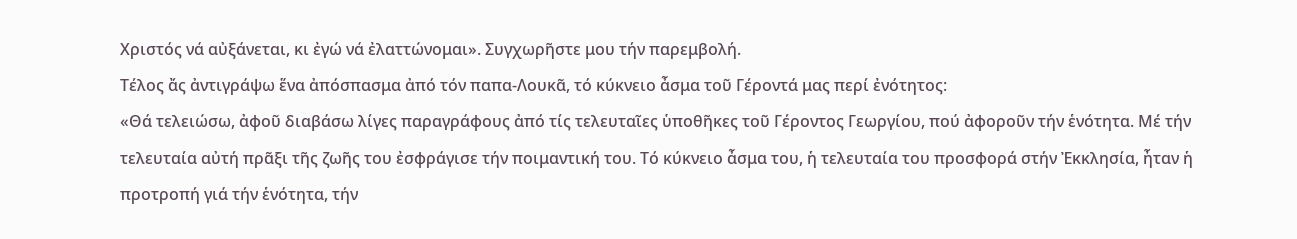Χριστός νά αὐξάνεται, κι ἐγώ νά ἐλαττώνομαι». Συγχωρῆστε μου τήν παρεμβολή.
Τέλος ἄς ἀντιγράψω ἕνα ἀπόσπασμα ἀπό τόν παπα-Λουκᾶ, τό κύκνειο ἆσμα τοῦ Γέροντά μας περί ἐνότητος:
«Θά τελειώσω, ἀφοῦ διαβάσω λίγες παραγράφους ἀπό τίς τελευταῖες ὑποθῆκες τοῦ Γέροντος Γεωργίου, πού ἀφοροῦν τήν ἑνότητα. Μέ τήν τελευταία αὐτή πρᾶξι τῆς ζωῆς του ἐσφράγισε τήν ποιμαντική του. Τό κύκνειο ἆσμα του, ἡ τελευταία του προσφορά στήν Ἐκκλησία, ἦταν ἡ προτροπή γιά τήν ἑνότητα, τήν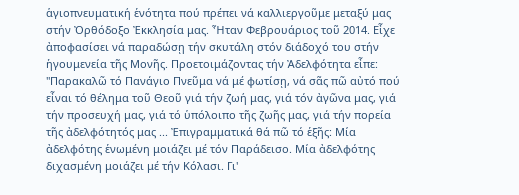ἁγιοπνευματική ἑνότητα πού πρέπει νά καλλιεργοῦμε μεταξύ μας στήν Ὀρθόδοξο Ἐκκλησία μας. Ἦταν Φεβρουάριος τοῦ 2014. Εἶχε ἀποφασίσει νά παραδώσῃ τήν σκυτάλη στόν διάδοχό του στήν ἡγουμενεία τῆς Μονῆς. Προετοιμάζοντας τήν Ἀδελφότητα εἶπε:
"Παρακαλῶ τό Πανάγιο Πνεῦμα νά μέ φωτίσῃ, νά σᾶς πῶ αὐτό πού εἶναι τό θέλημα τοῦ Θεοῦ γιά τήν ζωή μας, γιά τόν ἀγῶνα μας, γιά τήν προσευχή μας, γιά τό ὑπόλοιπο τῆς ζωῆς μας, γιά τήν πορεία τῆς ἀδελφότητός μας ... Ἐπιγραμματικά θά πῶ τό ἑξῆς: Μία ἀδελφότης ἑνωμένη μοιάζει μέ τόν Παράδεισο. Μία ἀδελφότης διχασμένη μοιάζει μέ τήν Κόλασι. Γι'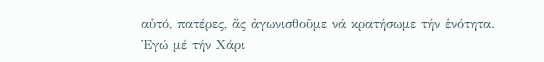αὐτό, πατέρες, ἄς ἀγωνισθοῦμε νά κρατήσωμε τήν ἑνότητα.
Ἐγώ μέ τήν Χάρι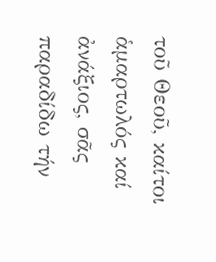τοῦ Θεοῦ, καίτοι ἁμαρτωλός καί ἀνάξιος, σᾶς παραδίδω τήν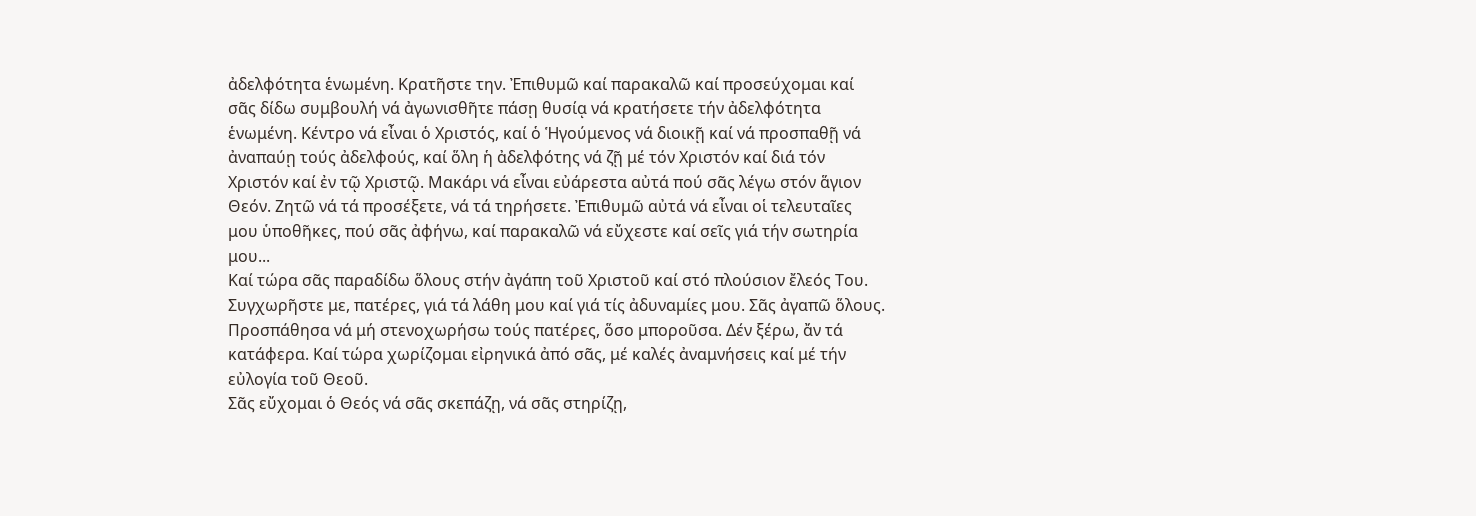ἀδελφότητα ἑνωμένη. Κρατῆστε την. Ἐπιθυμῶ καί παρακαλῶ καί προσεύχομαι καί σᾶς δίδω συμβουλή νά ἀγωνισθῆτε πάσῃ θυσίᾳ νά κρατήσετε τήν ἀδελφότητα ἑνωμένη. Κέντρο νά εἶναι ὁ Χριστός, καί ὁ Ἡγούμενος νά διοικῇ καί νά προσπαθῇ νά ἀναπαύῃ τούς ἀδελφούς, καί ὅλη ἡ ἀδελφότης νά ζῇ μέ τόν Χριστόν καί διά τόν Χριστόν καί ἐν τῷ Χριστῷ. Μακάρι νά εἶναι εὐάρεστα αὐτά πού σᾶς λέγω στόν ἅγιον Θεόν. Ζητῶ νά τά προσέξετε, νά τά τηρήσετε. Ἐπιθυμῶ αὐτά νά εἶναι οἱ τελευταῖες μου ὑποθῆκες, πού σᾶς ἀφήνω, καί παρακαλῶ νά εὔχεστε καί σεῖς γιά τήν σωτηρία μου...
Καί τώρα σᾶς παραδίδω ὅλους στήν ἀγάπη τοῦ Χριστοῦ καί στό πλούσιον ἔλεός Του. Συγχωρῆστε με, πατέρες, γιά τά λάθη μου καί γιά τίς ἀδυναμίες μου. Σᾶς ἀγαπῶ ὅλους. Προσπάθησα νά μή στενοχωρήσω τούς πατέρες, ὅσο μποροῦσα. Δέν ξέρω, ἄν τά κατάφερα. Καί τώρα χωρίζομαι εἰρηνικά ἀπό σᾶς, μέ καλές ἀναμνήσεις καί μέ τήν εὐλογία τοῦ Θεοῦ.
Σᾶς εὔχομαι ὁ Θεός νά σᾶς σκεπάζῃ, νά σᾶς στηρίζῃ,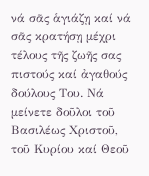νά σᾶς ἁγιάζῃ καί νά σᾶς κρατήσῃ μέχρι τέλους τῆς ζωῆς σας πιστούς καί ἀγαθούς δούλους Του. Νά μείνετε δοῦλοι τοῦ Βασιλέως Χριστοῦ, τοῦ Κυρίου καί Θεοῦ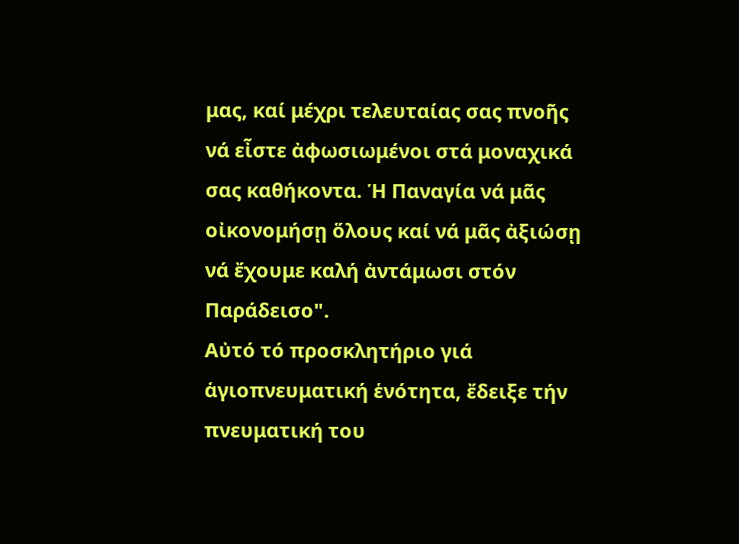μας, καί μέχρι τελευταίας σας πνοῆς νά εἶστε ἀφωσιωμένοι στά μοναχικά σας καθήκοντα. Ἡ Παναγία νά μᾶς οἰκονομήσῃ ὅλους καί νά μᾶς ἀξιώσῃ νά ἔχουμε καλή ἀντάμωσι στόν Παράδεισο".
Αὐτό τό προσκλητήριο γιά ἁγιοπνευματική ἑνότητα, ἔδειξε τήν πνευματική του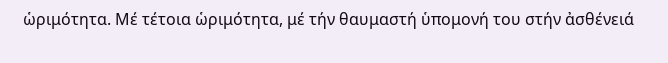ὡριμότητα. Μέ τέτοια ὡριμότητα, μέ τήν θαυμαστή ὑπομονή του στήν ἀσθένειά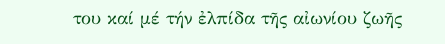του καί μέ τήν ἐλπίδα τῆς αἰωνίου ζωῆς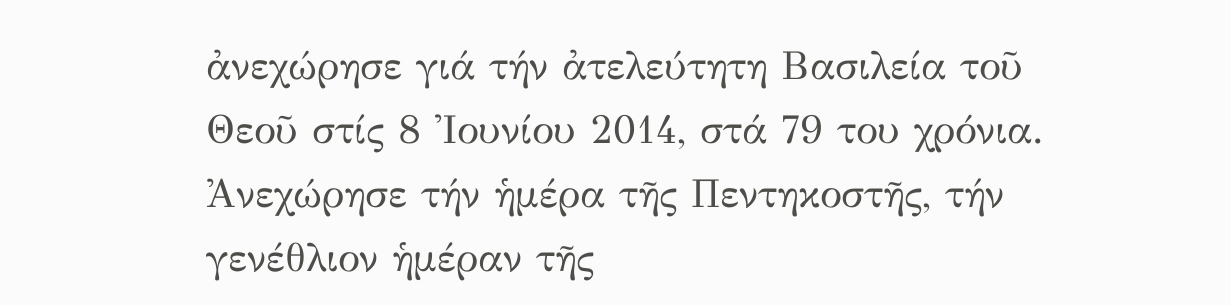ἀνεχώρησε γιά τήν ἀτελεύτητη Βασιλεία τοῦ Θεοῦ στίς 8 Ἰουνίου 2014, στά 79 του χρόνια. Ἀνεχώρησε τήν ἡμέρα τῆς Πεντηκοστῆς, τήν γενέθλιον ἡμέραν τῆς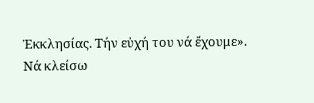Ἐκκλησίας. Τήν εὐχή του νά ἔχουμε».
Νά κλείσω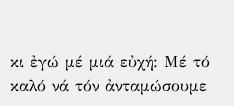κι ἐγώ μέ μιά εὐχή: Μέ τό καλό νά τόν ἀνταμώσουμε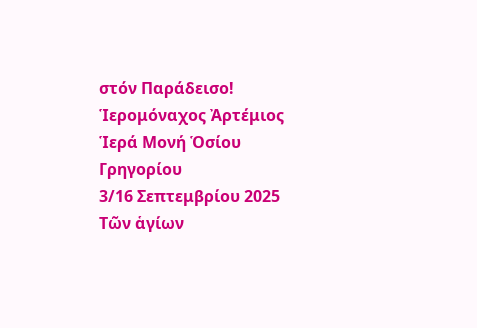στόν Παράδεισο!
Ἱερομόναχος Ἀρτέμιος
Ἱερά Μονή Ὁσίου Γρηγορίου
3/16 Σεπτεμβρίου 2025
Τῶν ἁγίων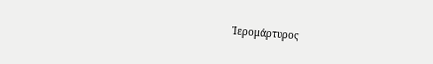Ἱερομάρτυρος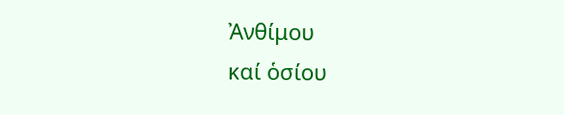Ἀνθίμου
καί ὁσίου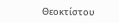Θεοκτίστου